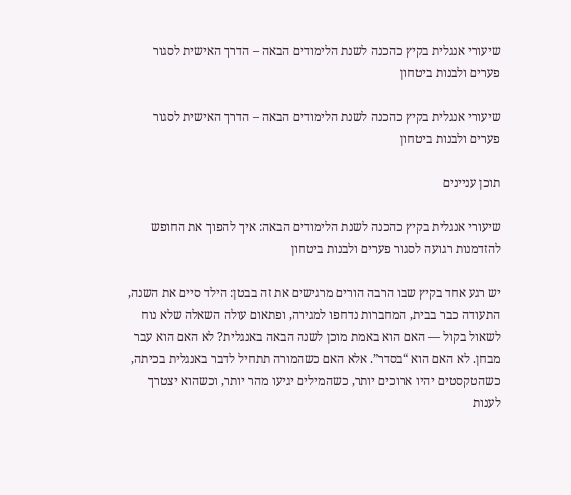שיעורי אנגלית בקיץ כהכנה לשנת הלימודים הבאה – הדרך האישית לסגור פערים ולבנות ביטחון

שיעורי אנגלית בקיץ כהכנה לשנת הלימודים הבאה – הדרך האישית לסגור פערים ולבנות ביטחון

תוכן עניינים

שיעורי אנגלית בקיץ כהכנה לשנת הלימודים הבאה: איך להפוך את החופש להזדמנות רגועה לסגור פערים ולבנות ביטחון

יש רגע אחד בקיץ שבו הרבה הורים מרגישים את זה בבטן: הילד סיים את השנה, התעודה כבר בבית, המחברות נדחפו למגירה, ופתאום עולה השאלה שלא נוח לשאול בקול — האם הוא באמת מוכן לשנה הבאה באנגלית? לא האם הוא עבר מבחן. לא האם הוא “בסדר”. אלא האם כשהמורה תתחיל לדבר באנגלית בכיתה, כשהטקסטים יהיו ארוכים יותר, כשהמילים יגיעו מהר יותר, וכשהוא יצטרך לענות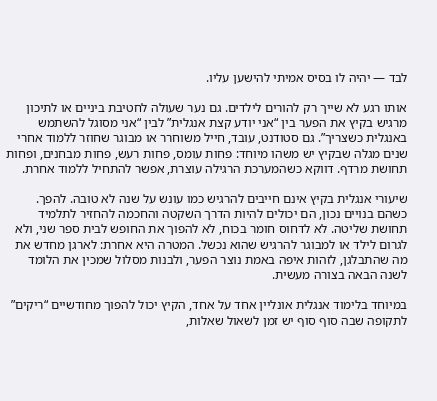לבד — יהיה לו בסיס אמיתי להישען עליו.

אותו רגע לא שייך רק להורים לילדים. גם נער שעולה לחטיבת ביניים או לתיכון מרגיש בקיץ את הפער בין “אני יודע קצת אנגלית” לבין “אני מסוגל להשתמש באנגלית כשצריך”. גם סטודנט, עובד, חייל משוחרר או מבוגר שחוזר ללמוד אחרי שנים מגלה שבקיץ יש משהו מיוחד: פחות עומס, פחות רעש, פחות מבחנים, ופחות תחושת מרדף. דווקא כשהמערכת הרגילה עוצרת, אפשר להתחיל ללמוד אחרת.

שיעורי אנגלית בקיץ אינם חייבים להרגיש כמו עונש על שנה לא טובה. להפך. כשהם בנויים נכון, הם יכולים להיות הדרך השקטה והחכמה להחזיר לתלמיד תחושת שליטה. לא לדחוס חומר בכוח, לא להפוך את החופש לבית ספר שני, ולא לגרום לילד או למבוגר להרגיש שהוא נכשל. המטרה היא אחרת: לארגן מחדש את מה שהתבלגן, לזהות איפה באמת נוצר הפער, ולבנות מסלול שמכין את הלומד לשנה הבאה בצורה מעשית.

במיוחד בלימוד אנגלית אונליין אחד על אחד, הקיץ יכול להפוך מחודשיים “ריקים” לתקופה שבה סוף סוף יש זמן לשאול שאלות,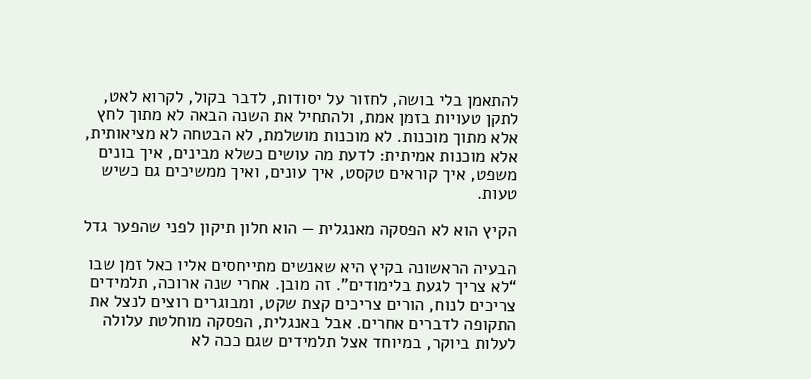להתאמן בלי בושה, לחזור על יסודות, לדבר בקול, לקרוא לאט, לתקן טעויות בזמן אמת, ולהתחיל את השנה הבאה לא מתוך לחץ אלא מתוך מוכנות. לא מוכנות מושלמת, לא הבטחה לא מציאותית, אלא מוכנות אמיתית: לדעת מה עושים כשלא מבינים, איך בונים משפט, איך קוראים טקסט, איך עונים, ואיך ממשיכים גם כשיש טעות.

הקיץ הוא לא הפסקה מאנגלית — הוא חלון תיקון לפני שהפער גדל

הבעיה הראשונה בקיץ היא שאנשים מתייחסים אליו כאל זמן שבו “לא צריך לגעת בלימודים”. זה מובן. אחרי שנה ארוכה, תלמידים צריכים לנוח, הורים צריכים קצת שקט, ומבוגרים רוצים לנצל את התקופה לדברים אחרים. אבל באנגלית, הפסקה מוחלטת עלולה לעלות ביוקר, במיוחד אצל תלמידים שגם ככה לא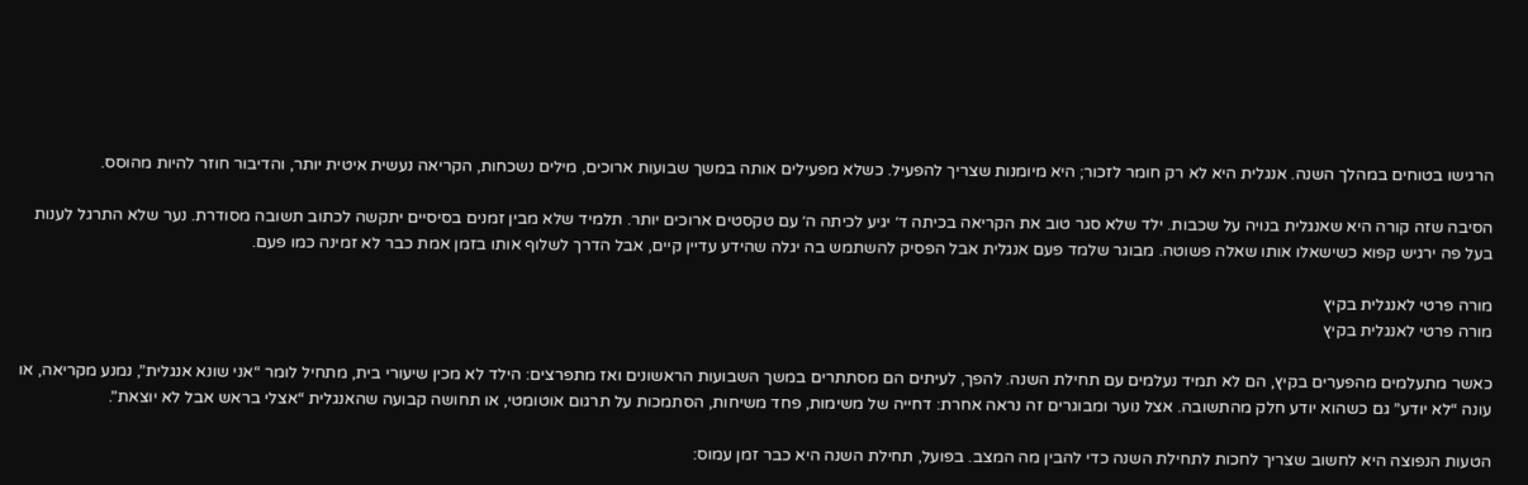הרגישו בטוחים במהלך השנה. אנגלית היא לא רק חומר לזכור; היא מיומנות שצריך להפעיל. כשלא מפעילים אותה במשך שבועות ארוכים, מילים נשכחות, הקריאה נעשית איטית יותר, והדיבור חוזר להיות מהוסס.

הסיבה שזה קורה היא שאנגלית בנויה על שכבות. ילד שלא סגר טוב את הקריאה בכיתה ד׳ יגיע לכיתה ה׳ עם טקסטים ארוכים יותר. תלמיד שלא מבין זמנים בסיסיים יתקשה לכתוב תשובה מסודרת. נער שלא התרגל לענות בעל פה ירגיש קפוא כשישאלו אותו שאלה פשוטה. מבוגר שלמד פעם אנגלית אבל הפסיק להשתמש בה יגלה שהידע עדיין קיים, אבל הדרך לשלוף אותו בזמן אמת כבר לא זמינה כמו פעם.

מורה פרטי לאנגלית בקיץ
מורה פרטי לאנגלית בקיץ

כאשר מתעלמים מהפערים בקיץ, הם לא תמיד נעלמים עם תחילת השנה. להפך, לעיתים הם מסתתרים במשך השבועות הראשונים ואז מתפרצים: הילד לא מכין שיעורי בית, מתחיל לומר “אני שונא אנגלית”, נמנע מקריאה, או עונה “לא יודע” גם כשהוא יודע חלק מהתשובה. אצל נוער ומבוגרים זה נראה אחרת: דחייה של משימות, פחד משיחות, הסתמכות על תרגום אוטומטי, או תחושה קבועה שהאנגלית “אצלי בראש אבל לא יוצאת”.

הטעות הנפוצה היא לחשוב שצריך לחכות לתחילת השנה כדי להבין מה המצב. בפועל, תחילת השנה היא כבר זמן עמוס: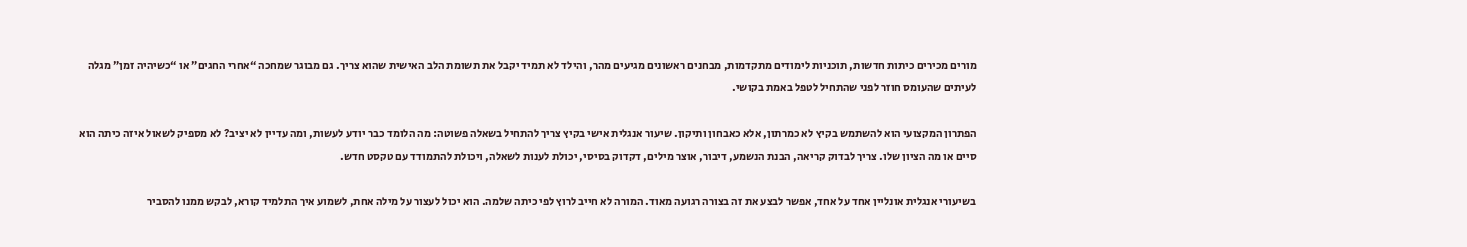מורים מכירים כיתות חדשות, תוכניות לימודים מתקדמות, מבחנים ראשונים מגיעים מהר, והילד לא תמיד יקבל את תשומת הלב האישית שהוא צריך. גם מבוגר שמחכה “אחרי החגים” או “כשיהיה זמן” מגלה לעיתים שהעומס חוזר לפני שהתחיל לטפל באמת בקושי.

הפתרון המקצועי הוא להשתמש בקיץ לא כמרתון, אלא כאבחון ותיקון. שיעור אנגלית אישי בקיץ צריך להתחיל בשאלה פשוטה: מה הלומד כבר יודע לעשות, ומה עדיין לא יציב? לא מספיק לשאול איזה כיתה הוא סיים או מה הציון שלו. צריך לבדוק קריאה, הבנת הנשמע, דיבור, אוצר מילים, דקדוק בסיסי, יכולת לענות לשאלה, ויכולת להתמודד עם טקסט חדש.

בשיעורי אנגלית אונליין אחד על אחד, אפשר לבצע את זה בצורה רגועה מאוד. המורה לא חייב לרוץ לפי כיתה שלמה. הוא יכול לעצור על מילה אחת, לשמוע איך התלמיד קורא, לבקש ממנו להסביר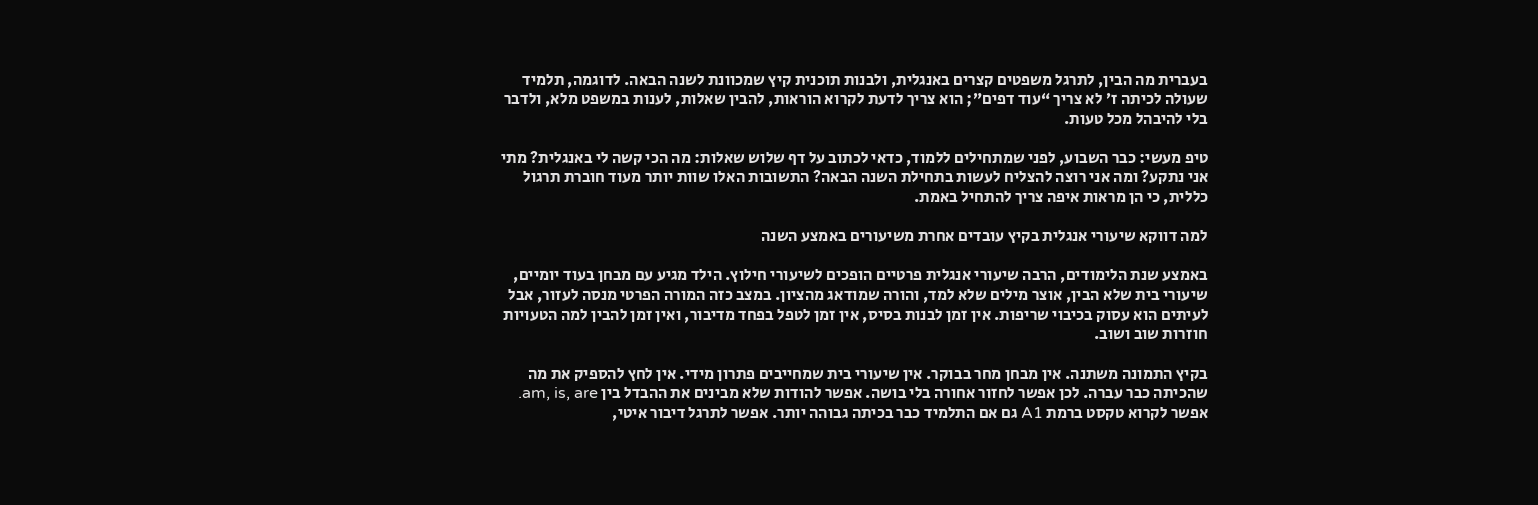בעברית מה הבין, לתרגל משפטים קצרים באנגלית, ולבנות תוכנית קיץ שמכוונת לשנה הבאה. לדוגמה, תלמיד שעולה לכיתה ז׳ לא צריך “עוד דפים”; הוא צריך לדעת לקרוא הוראות, להבין שאלות, לענות במשפט מלא, ולדבר בלי להיבהל מכל טעות.

טיפ מעשי: כבר השבוע, לפני שמתחילים ללמוד, כדאי לכתוב על דף שלוש שאלות: מה הכי קשה לי באנגלית? מתי אני נתקע? ומה אני רוצה להצליח לעשות בתחילת השנה הבאה? התשובות האלו שוות יותר מעוד חוברת תרגול כללית, כי הן מראות איפה צריך להתחיל באמת.

למה דווקא שיעורי אנגלית בקיץ עובדים אחרת משיעורים באמצע השנה

באמצע שנת הלימודים, הרבה שיעורי אנגלית פרטיים הופכים לשיעורי חילוץ. הילד מגיע עם מבחן בעוד יומיים, שיעורי בית שלא הבין, אוצר מילים שלא למד, והורה שמודאג מהציון. במצב כזה המורה הפרטי מנסה לעזור, אבל לעיתים הוא עסוק בכיבוי שריפות. אין זמן לבנות בסיס, אין זמן לטפל בפחד מדיבור, ואין זמן להבין למה הטעויות חוזרות שוב ושוב.

בקיץ התמונה משתנה. אין מבחן מחר בבוקר. אין שיעורי בית שמחייבים פתרון מידי. אין לחץ להספיק את מה שהכיתה כבר עברה. לכן אפשר לחזור אחורה בלי בושה. אפשר להודות שלא מבינים את ההבדל בין am, is, are. אפשר לקרוא טקסט ברמת A1 גם אם התלמיד כבר בכיתה גבוהה יותר. אפשר לתרגל דיבור איטי,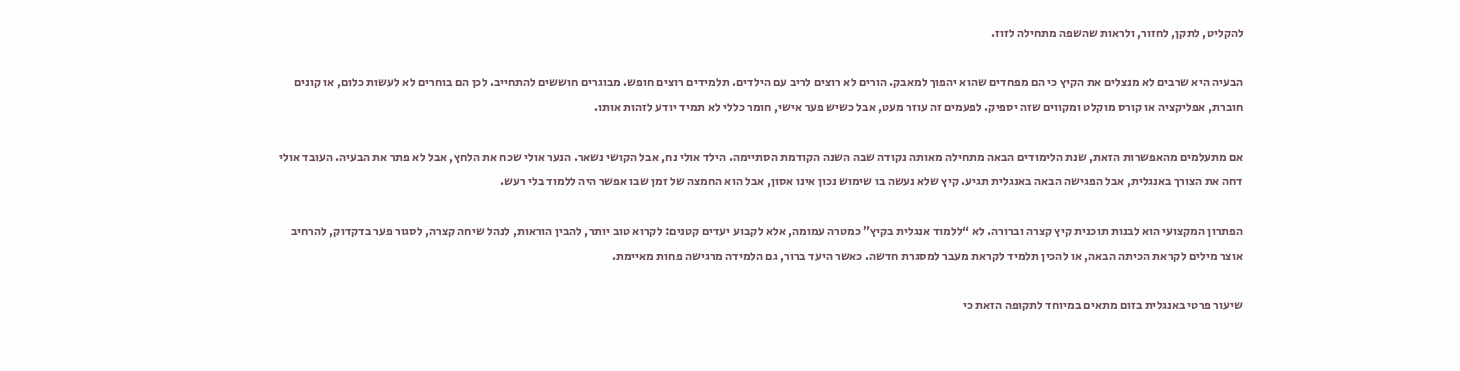להקליט, לתקן, לחזור, ולראות שהשפה מתחילה לזוז.

הבעיה היא שרבים לא מנצלים את הקיץ כי הם מפחדים שהוא יהפוך למאבק. הורים לא רוצים לריב עם הילדים. תלמידים רוצים חופש. מבוגרים חוששים להתחייב. לכן הם בוחרים לא לעשות כלום, או קונים חוברת, אפליקציה או קורס מוקלט ומקווים שזה יספיק. לפעמים זה עוזר מעט, אבל כשיש פער אישי, חומר כללי לא תמיד יודע לזהות אותו.

אם מתעלמים מהאפשרות הזאת, שנת הלימודים הבאה מתחילה מאותה נקודה שבה השנה הקודמת הסתיימה. הילד אולי נח, אבל הקושי נשאר. הנער אולי שכח את הלחץ, אבל לא פתר את הבעיה. העובד אולי דחה את הצורך באנגלית, אבל הפגישה הבאה באנגלית תגיע. קיץ שלא נעשה בו שימוש נכון אינו אסון, אבל הוא החמצה של זמן שבו אפשר היה ללמוד בלי רעש.

הפתרון המקצועי הוא לבנות תוכנית קיץ קצרה וברורה. לא “ללמוד אנגלית בקיץ” כמטרה עמומה, אלא לקבוע יעדים קטנים: לקרוא טוב יותר, להבין הוראות, לנהל שיחה קצרה, לסגור פער בדקדוק, להרחיב אוצר מילים לקראת הכיתה הבאה, או להכין תלמיד לקראת מעבר למסגרת חדשה. כאשר היעד ברור, גם הלמידה מרגישה פחות מאיימת.

שיעור פרטי באנגלית בזום מתאים במיוחד לתקופה הזאת כי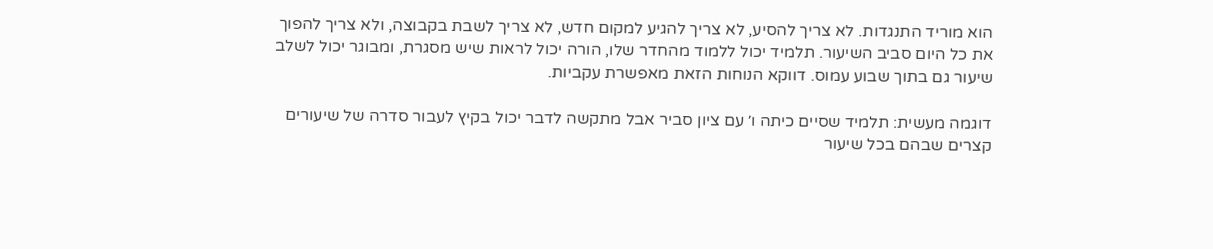הוא מוריד התנגדות. לא צריך להסיע, לא צריך להגיע למקום חדש, לא צריך לשבת בקבוצה, ולא צריך להפוך את כל היום סביב השיעור. תלמיד יכול ללמוד מהחדר שלו, הורה יכול לראות שיש מסגרת, ומבוגר יכול לשלב שיעור גם בתוך שבוע עמוס. דווקא הנוחות הזאת מאפשרת עקביות.

דוגמה מעשית: תלמיד שסיים כיתה ו׳ עם ציון סביר אבל מתקשה לדבר יכול בקיץ לעבור סדרה של שיעורים קצרים שבהם בכל שיעור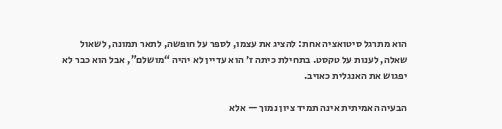הוא מתרגל סיטואציה אחת: להציג את עצמו, לספר על חופשה, לתאר תמונה, לשאול שאלה, לענות על טקסט. בתחילת כיתה ז׳ הוא עדיין לא יהיה “מושלם”, אבל הוא כבר לא יפגוש את האנגלית כאויב.

הבעיה האמיתית אינה תמיד ציון נמוך — אלא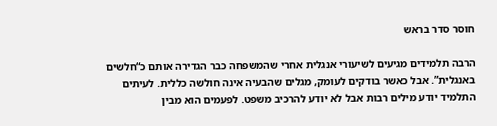חוסר סדר בראש

הרבה תלמידים מגיעים לשיעורי אנגלית אחרי שהמשפחה כבר הגדירה אותם כ“חלשים באנגלית”. אבל כאשר בודקים לעומק, מגלים שהבעיה אינה חולשה כללית. לעיתים התלמיד יודע מילים רבות אבל לא יודע להרכיב משפט. לפעמים הוא מבין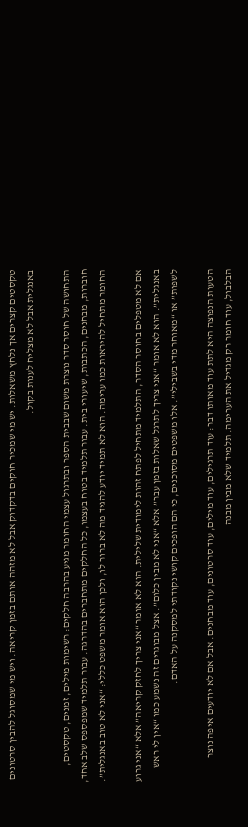טקסטים קצרים אך נלחץ משאלות. יש מי שמכיר חוקים בדקדוק אבל לא מזהה אותם בזמן קריאה. ויש מי שמסוגל להבין סרטונים באנגלית אבל לא מצליח לענות בקול.

התחושה של חוסר סדר נוצרת משום שבבית הספר ובתרגול עצמי החומר מגיע בהרבה חלקים: רשימות מילים, זמנים, טקסטים, חוברות, מבחנים, הכתבות, שיעורי בית. עבור תלמיד בטוח בעצמו, כל החלקים מתחברים בהדרגה. עבור תלמיד שמפספס שלב אחד, החומר מתחיל להיראות כמו ערימה. הוא לא תמיד יודע להגיד מה לא ברור לו, ולכן הוא אומר משפט כללי: “אני לא טוב באנגלית”.

אם לא מטפלים בחוסר הסדר, התלמיד מתחיל לפתח זהות לימודית שלילית. הוא לא אומר “אני צריך לחזק קריאה” אלא “אני גרוע באנגלית”. הוא לא אומר “אני צריך לתרגל שאלות בזמן עבר” אלא “אני לא מבין כלום”. אצל מבוגרים זה נשמע כמו “אין לי ראש לשפות” או “מאוחר מדי בשבילי”. אלו משפטים מסוכנים, כי הם הופכים קושי נקודתי למסקנה על האדם.

הטעות הנפוצה היא לתת עוד מאותו דבר: עוד תרגילים, עוד מילים, עוד סרטונים, עוד מבחנים. אבל אם לא יודעים איפה נוצר הבלבול, עוד חומר רק מגדיל את הערימה. תלמיד שלא מבין מבנה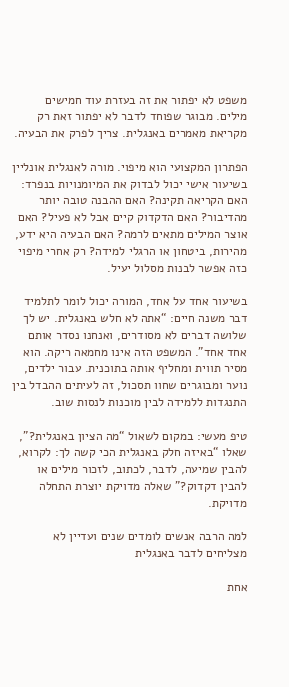משפט לא יפתור את זה בעזרת עוד חמישים מילים. מבוגר שפוחד לדבר לא יפתור זאת רק מקריאת מאמרים באנגלית. צריך לפרק את הבעיה.

הפתרון המקצועי הוא מיפוי. מורה לאנגלית אונליין בשיעור אישי יכול לבדוק את המיומנויות בנפרד: האם הקריאה תקינה? האם ההבנה טובה יותר מהדיבור? האם הדקדוק קיים אבל לא פעיל? האם אוצר המילים מתאים לרמה? האם הבעיה היא ידע, מהירות, ביטחון או הרגלי למידה? רק אחרי מיפוי כזה אפשר לבנות מסלול יעיל.

בשיעור אחד על אחד, המורה יכול לומר לתלמיד דבר משנה חיים: “אתה לא חלש באנגלית. יש לך שלושה דברים לא מסודרים, ואנחנו נסדר אותם אחד אחד”. המשפט הזה אינו מחמאה ריקה. הוא מסיר תווית ומחליף אותה בתוכנית. עבור ילדים, נוער ומבוגרים שחוו תסכול, זה לעיתים ההבדל בין התנגדות ללמידה לבין מוכנות לנסות שוב.

טיפ מעשי: במקום לשאול “מה הציון באנגלית?”, שאלו “באיזה חלק באנגלית הכי קשה לך: לקרוא, להבין שמיעה, לדבר, לכתוב, לזכור מילים או להבין דקדוק?” שאלה מדויקת יוצרת התחלה מדויקת.

למה הרבה אנשים לומדים שנים ועדיין לא מצליחים לדבר באנגלית

אחת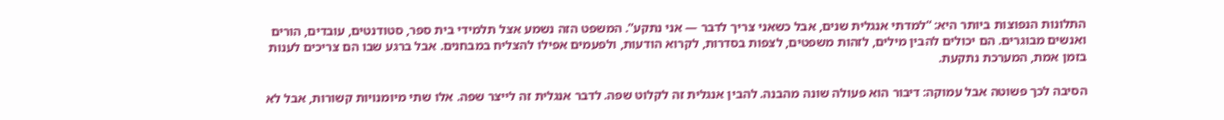התלונות הנפוצות ביותר היא: “למדתי אנגלית שנים, אבל כשאני צריך לדבר — אני נתקע”. המשפט הזה נשמע אצל תלמידי בית ספר, סטודנטים, עובדים, הורים ואנשים מבוגרים. הם יכולים להבין מילים, לזהות משפטים, לצפות בסדרות, לקרוא הודעות, ולפעמים אפילו להצליח במבחנים. אבל ברגע שבו הם צריכים לענות בזמן אמת, המערכת נתקעת.

הסיבה לכך פשוטה אבל עמוקה: דיבור הוא פעולה שונה מהבנה. להבין אנגלית זה לקלוט שפה. לדבר אנגלית זה לייצר שפה. אלו שתי מיומנויות קשורות, אבל לא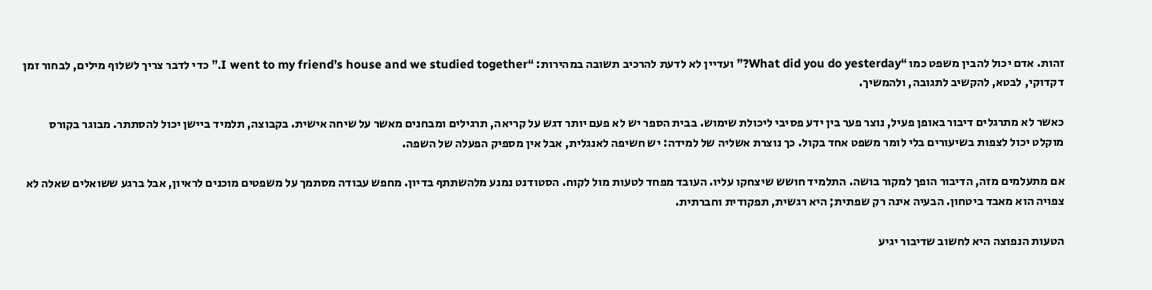זהות. אדם יכול להבין משפט כמו “What did you do yesterday?” ועדיין לא לדעת להרכיב תשובה במהירות: “I went to my friend’s house and we studied together.” כדי לדבר צריך לשלוף מילים, לבחור זמן דקדוקי, לבטא, להקשיב לתגובה, ולהמשיך.

כאשר לא מתרגלים דיבור באופן פעיל, נוצר פער בין ידע פסיבי ליכולת שימוש. בבית הספר יש לא פעם יותר דגש על קריאה, תרגילים ומבחנים מאשר על שיחה אישית. בקבוצה, תלמיד ביישן יכול להסתתר. מבוגר בקורס מוקלט יכול לצפות בשיעורים בלי לומר משפט אחד בקול. כך נוצרת אשליה של למידה: יש חשיפה לאנגלית, אבל אין מספיק הפעלה של השפה.

אם מתעלמים מזה, הדיבור הופך למקור בושה. התלמיד חושש שיצחקו עליו. העובד מפחד לטעות מול לקוח. הסטודנט נמנע מלהשתתף בדיון. מחפש עבודה מסתמך על משפטים מוכנים לראיון, אבל ברגע ששואלים שאלה לא צפויה הוא מאבד ביטחון. הבעיה אינה רק שפתית; היא רגשית, תפקודית וחברתית.

הטעות הנפוצה היא לחשוב שדיבור יגיע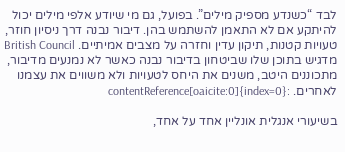לבד “כשנדע מספיק מילים”. בפועל, גם מי שיודע אלפי מילים יכול להיתקע אם לא התאמן להשתמש בהן. דיבור נבנה דרך ניסיון חוזר, טעויות קטנות, תיקון עדין וחזרה על מצבים אמיתיים. British Council מדגיש בתוכן שלו שביטחון בדיבור נבנה כאשר לא נמנעים מדיבור, מתכוננים היטב, משנים את היחס לטעויות ולא משווים את עצמנו לאחרים. :contentReference[oaicite:0]{index=0}

בשיעורי אנגלית אונליין אחד על אחד,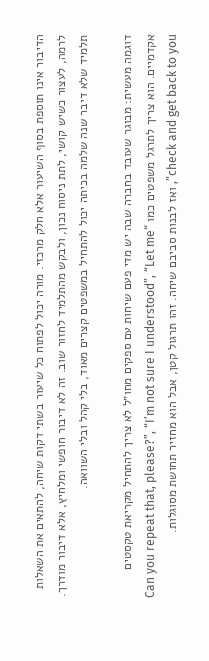הדיבור אינו תוספת בסוף השיעור אלא חלק מרכזי. מורה יכול לפתוח כל שיעור בשתי דקות שיחה, להתאים את השאלות לרמה, לעצור כשיש קושי, לתת ניסוח נכון, ולבקש מהתלמיד לחזור שוב. זה לא דיבור חופשי ומלחיץ, אלא דיבור מודרך. תלמיד שלא דיבר שנה שלמה בכיתה יכול להתחיל במשפטים קצרים מאוד, בלי קהל ובלי השוואה.

דוגמה מעשית: מבוגר שעובד בחברה שבה יש מדי פעם שיחות עם ספקים מחו״ל לא צריך להתחיל מקריאת טקסטים אקדמיים. הוא צריך לתרגל משפטים כמו “Can you repeat that, please?”, “I’m not sure I understood”, “Let me check and get back to you”, ואז לבנות סביבם שיחה. זהו תרגול קטן, אבל הוא מחזיר תחושת מסוגלות.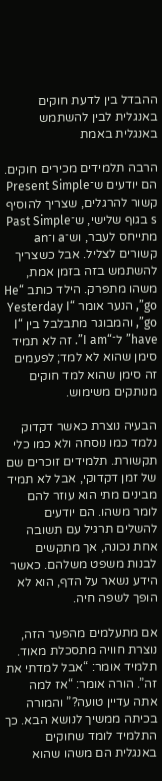ההבדל בין לדעת חוקים באנגלית לבין להשתמש באנגלית באמת

הרבה תלמידים מכירים חוקים. הם יודעים ש־Present Simple קשור להרגלים, שצריך להוסיף s בגוף שלישי, ש־Past Simple מתייחס לעבר, וש־a ו־an קשורים לצליל. אבל כשצריך להשתמש בזה בזמן אמת, משהו מתפרק. הילד כותב “He go”, הנער אומר “Yesterday I go”, והמבוגר מתבלבל בין “I have” ל־“I am”. זה לא תמיד סימן שהוא לא למד; לפעמים זה סימן שהוא למד חוקים מנותקים משימוש.

הבעיה נוצרת כאשר דקדוק נלמד כמו נוסחה ולא כמו כלי תקשורת. תלמידים זוכרים שם של זמן דקדוקי, אבל לא תמיד מבינים מתי הוא עוזר להם לומר משהו. הם יודעים להשלים תרגיל עם תשובה אחת נכונה, אך מתקשים לבנות משפט משלהם. כאשר הידע נשאר על הדף, הוא לא הופך לשפה חיה.

אם מתעלמים מהפער הזה, נוצרת חוויה מתסכלת מאוד. תלמיד אומר: “אבל למדתי את זה”. הורה אומר: “אז למה אתה עדיין טועה?” והמורה בכיתה ממשיך לנושא הבא. כך התלמיד לומד שחוקים באנגלית הם משהו שהוא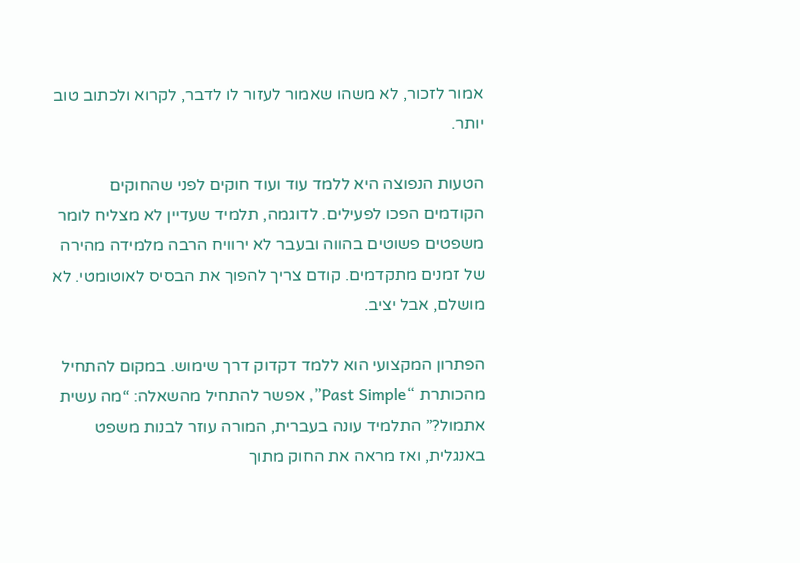אמור לזכור, לא משהו שאמור לעזור לו לדבר, לקרוא ולכתוב טוב יותר.

הטעות הנפוצה היא ללמד עוד ועוד חוקים לפני שהחוקים הקודמים הפכו לפעילים. לדוגמה, תלמיד שעדיין לא מצליח לומר משפטים פשוטים בהווה ובעבר לא ירוויח הרבה מלמידה מהירה של זמנים מתקדמים. קודם צריך להפוך את הבסיס לאוטומטי. לא מושלם, אבל יציב.

הפתרון המקצועי הוא ללמד דקדוק דרך שימוש. במקום להתחיל מהכותרת “Past Simple”, אפשר להתחיל מהשאלה: “מה עשית אתמול?” התלמיד עונה בעברית, המורה עוזר לבנות משפט באנגלית, ואז מראה את החוק מתוך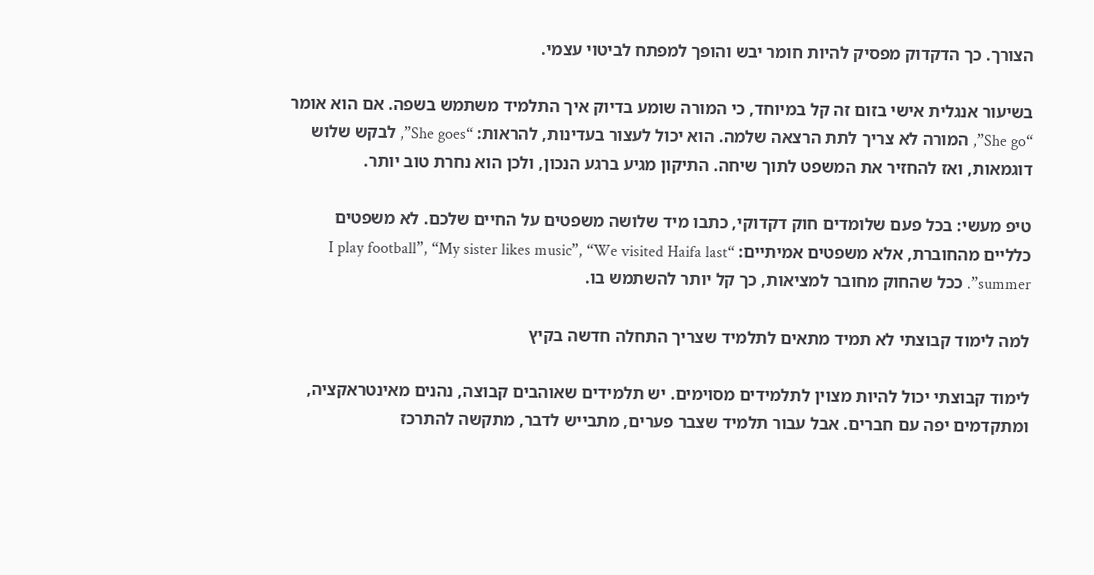הצורך. כך הדקדוק מפסיק להיות חומר יבש והופך למפתח לביטוי עצמי.

בשיעור אנגלית אישי בזום זה קל במיוחד, כי המורה שומע בדיוק איך התלמיד משתמש בשפה. אם הוא אומר “She go”, המורה לא צריך לתת הרצאה שלמה. הוא יכול לעצור בעדינות, להראות: “She goes”, לבקש שלוש דוגמאות, ואז להחזיר את המשפט לתוך שיחה. התיקון מגיע ברגע הנכון, ולכן הוא נחרת טוב יותר.

טיפ מעשי: בכל פעם שלומדים חוק דקדוקי, כתבו מיד שלושה משפטים על החיים שלכם. לא משפטים כלליים מהחוברת, אלא משפטים אמיתיים: “I play football”, “My sister likes music”, “We visited Haifa last summer”. ככל שהחוק מחובר למציאות, כך קל יותר להשתמש בו.

למה לימוד קבוצתי לא תמיד מתאים לתלמיד שצריך התחלה חדשה בקיץ

לימוד קבוצתי יכול להיות מצוין לתלמידים מסוימים. יש תלמידים שאוהבים קבוצה, נהנים מאינטראקציה, ומתקדמים יפה עם חברים. אבל עבור תלמיד שצבר פערים, מתבייש לדבר, מתקשה להתרכז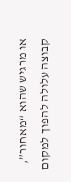או מרגיש שהוא “מאחור”, קבוצה עלולה להפוך למקום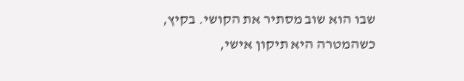שבו הוא שוב מסתיר את הקושי. בקיץ, כשהמטרה היא תיקון אישי,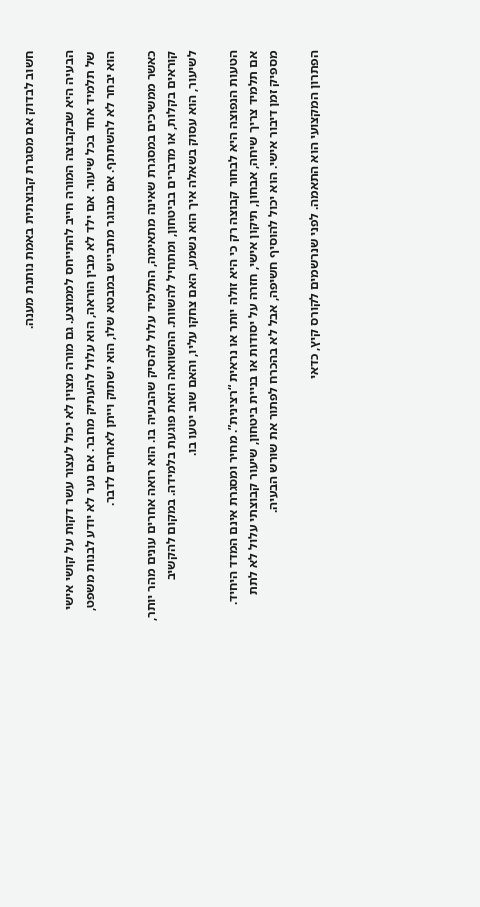חשוב לבדוק אם מסגרת קבוצתית באמת נותנת מענה.

הבעיה היא שבקבוצה המורה חייב להתייחס לממוצע. גם מורה מצוין לא יכול לעצור עשר דקות על קושי אישי של תלמיד אחד בכל שיעור. אם ילד לא מבין הוראה, הוא עלול להעתיק מחבר. אם נער לא יודע לבנות משפט, הוא יבחר לא להשתתף. אם מבוגר מתבייש במבטא שלו, הוא ישתוק וייתן לאחרים לדבר.

כאשר ממשיכים במסגרת שאינה מתאימה, התלמיד עלול להסיק שהבעיה בו. הוא רואה אחרים עונים מהר יותר, קוראים בקלות, או מדברים בביטחון, ומתחיל להשוות. ההשוואה הזאת פוגעת בלמידה. במקום להקשיב לשיעור, הוא עסוק בשאלה איך הוא נשמע, האם צחקו עליו, והאם שוב יטעו בו.

הטעות הנפוצה היא לבחור קבוצה רק כי היא זולה יותר או נראית “רצינית”. מחיר ומסגרת אינם המדד היחיד. אם תלמיד צריך שיחה, אבחון, תיקון אישי, חזרה על יסודות או בניית ביטחון, שיעור קבוצתי עלול לא לתת מספיק זמן דיבור אישי. הוא יכול להוסיף חשיפה, אבל לא בהכרח לפתור את שורש הבעיה.

הפתרון המקצועי הוא התאמה. לפני שנרשמים לקורס קיץ, כדאי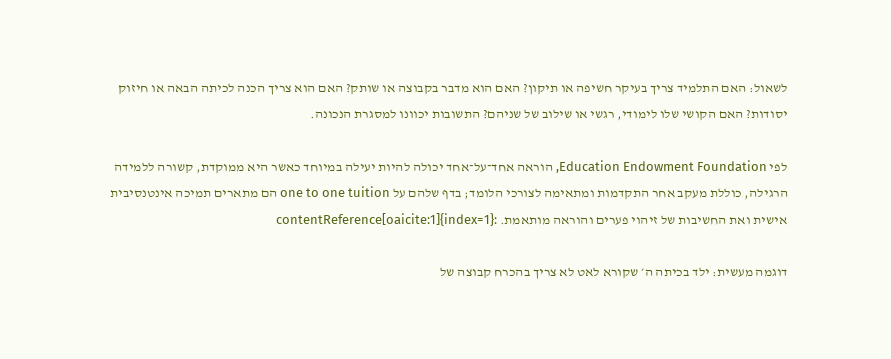לשאול: האם התלמיד צריך בעיקר חשיפה או תיקון? האם הוא מדבר בקבוצה או שותק? האם הוא צריך הכנה לכיתה הבאה או חיזוק יסודות? האם הקושי שלו לימודי, רגשי או שילוב של שניהם? התשובות יכוונו למסגרת הנכונה.

לפי Education Endowment Foundation, הוראה אחד־על־אחד יכולה להיות יעילה במיוחד כאשר היא ממוקדת, קשורה ללמידה הרגילה, כוללת מעקב אחר התקדמות ומתאימה לצורכי הלומד; בדף שלהם על one to one tuition הם מתארים תמיכה אינטנסיבית אישית ואת החשיבות של זיהוי פערים והוראה מותאמת. :contentReference[oaicite:1]{index=1}

דוגמה מעשית: ילד בכיתה ה׳ שקורא לאט לא צריך בהכרח קבוצה של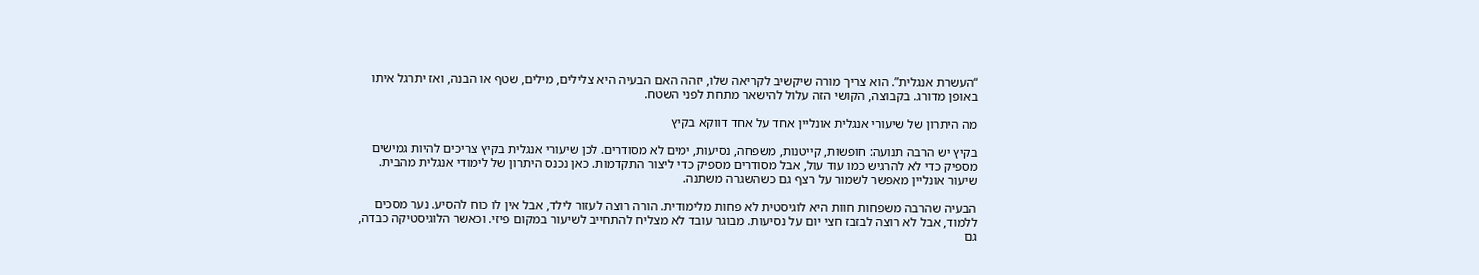“העשרת אנגלית”. הוא צריך מורה שיקשיב לקריאה שלו, יזהה האם הבעיה היא צלילים, מילים, שטף או הבנה, ואז יתרגל איתו באופן מדורג. בקבוצה, הקושי הזה עלול להישאר מתחת לפני השטח.

מה היתרון של שיעורי אנגלית אונליין אחד על אחד דווקא בקיץ

בקיץ יש הרבה תנועה: חופשות, קייטנות, משפחה, נסיעות, ימים לא מסודרים. לכן שיעורי אנגלית בקיץ צריכים להיות גמישים מספיק כדי לא להרגיש כמו עוד עול, אבל מסודרים מספיק כדי ליצור התקדמות. כאן נכנס היתרון של לימודי אנגלית מהבית. שיעור אונליין מאפשר לשמור על רצף גם כשהשגרה משתנה.

הבעיה שהרבה משפחות חוות היא לוגיסטית לא פחות מלימודית. הורה רוצה לעזור לילד, אבל אין לו כוח להסיע. נער מסכים ללמוד, אבל לא רוצה לבזבז חצי יום על נסיעות. מבוגר עובד לא מצליח להתחייב לשיעור במקום פיזי. וכאשר הלוגיסטיקה כבדה, גם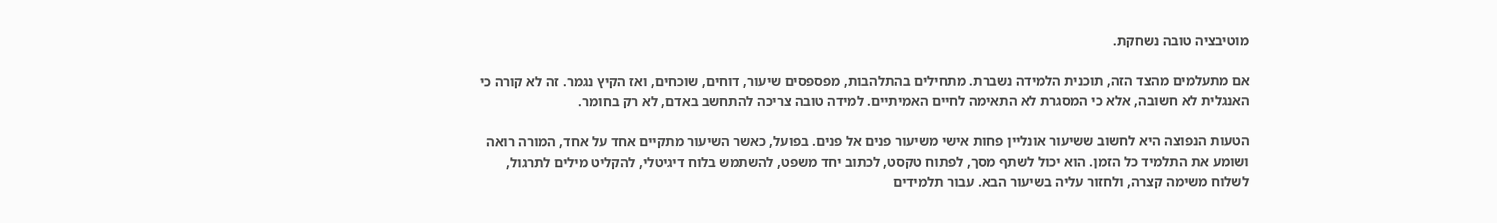מוטיבציה טובה נשחקת.

אם מתעלמים מהצד הזה, תוכנית הלמידה נשברת. מתחילים בהתלהבות, מפספסים שיעור, דוחים, שוכחים, ואז הקיץ נגמר. זה לא קורה כי האנגלית לא חשובה, אלא כי המסגרת לא התאימה לחיים האמיתיים. למידה טובה צריכה להתחשב באדם, לא רק בחומר.

הטעות הנפוצה היא לחשוב ששיעור אונליין פחות אישי משיעור פנים אל פנים. בפועל, כאשר השיעור מתקיים אחד על אחד, המורה רואה ושומע את התלמיד כל הזמן. הוא יכול לשתף מסך, לפתוח טקסט, לכתוב יחד משפט, להשתמש בלוח דיגיטלי, להקליט מילים לתרגול, לשלוח משימה קצרה, ולחזור עליה בשיעור הבא. עבור תלמידים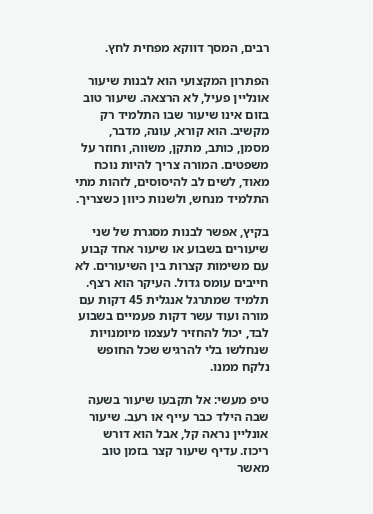רבים, המסך דווקא מפחית לחץ.

הפתרון המקצועי הוא לבנות שיעור אונליין פעיל, לא הרצאה. שיעור טוב בזום אינו שיעור שבו התלמיד רק מקשיב. הוא קורא, עונה, מדבר, מסמן, כותב, מתקן, משווה, וחוזר על משפטים. המורה צריך להיות נוכח מאוד, לשים לב להיסוסים, לזהות מתי התלמיד מנחש, ולשנות כיוון כשצריך.

בקיץ, אפשר לבנות מסגרת של שני שיעורים בשבוע או שיעור אחד קבוע עם משימות קצרות בין השיעורים. לא חייבים עומס גדול. העיקר הוא רצף. תלמיד שמתרגל אנגלית 45 דקות עם מורה ועוד עשר דקות פעמיים בשבוע לבד, יכול להחזיר לעצמו מיומנויות שנחלשו בלי להרגיש שכל החופש נלקח ממנו.

טיפ מעשי: אל תקבעו שיעור בשעה שבה הילד כבר עייף או רעב. שיעור אונליין נראה קל, אבל הוא דורש ריכוז. עדיף שיעור קצר בזמן טוב מאשר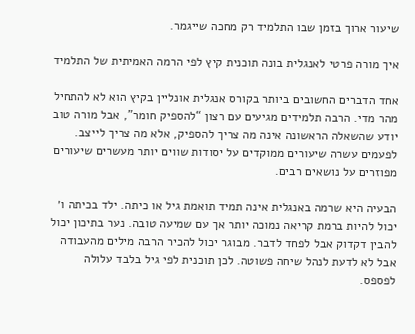שיעור ארוך בזמן שבו התלמיד רק מחכה שייגמר.

איך מורה פרטי לאנגלית בונה תוכנית קיץ לפי הרמה האמיתית של התלמיד

אחד הדברים החשובים ביותר בקורס אנגלית אונליין בקיץ הוא לא להתחיל מהר מדי. הרבה תלמידים מגיעים עם רצון “להספיק חומר”, אבל מורה טוב יודע שהשאלה הראשונה אינה מה צריך להספיק, אלא מה צריך לייצב. לפעמים עשרה שיעורים ממוקדים על יסודות שווים יותר מעשרים שיעורים מפוזרים על נושאים רבים.

הבעיה היא שרמה באנגלית אינה תמיד תואמת גיל או כיתה. ילד בכיתה ו׳ יכול להיות ברמת קריאה נמוכה יותר אך עם שמיעה טובה. נער בתיכון יכול להבין דקדוק אבל לפחד לדבר. מבוגר יכול להכיר הרבה מילים מהעבודה אבל לא לדעת לנהל שיחה פשוטה. לכן תוכנית לפי גיל בלבד עלולה לפספס.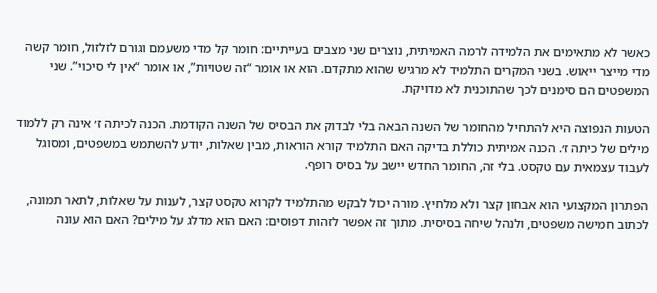כאשר לא מתאימים את הלמידה לרמה האמיתית, נוצרים שני מצבים בעייתיים: חומר קל מדי משעמם וגורם לזלזול, חומר קשה מדי מייצר ייאוש. בשני המקרים התלמיד לא מרגיש שהוא מתקדם. הוא או אומר “זה שטויות”, או אומר “אין לי סיכוי”. שני המשפטים הם סימנים לכך שהתוכנית לא מדויקת.

הטעות הנפוצה היא להתחיל מהחומר של השנה הבאה בלי לבדוק את הבסיס של השנה הקודמת. הכנה לכיתה ז׳ אינה רק ללמוד מילים של כיתה ז׳. הכנה אמיתית כוללת בדיקה האם התלמיד קורא הוראות, מבין שאלות, יודע להשתמש במשפטים, ומסוגל לעבוד עצמאית עם טקסט. בלי זה, החומר החדש יישב על בסיס רופף.

הפתרון המקצועי הוא אבחון קצר ולא מלחיץ. מורה יכול לבקש מהתלמיד לקרוא טקסט קצר, לענות על שאלות, לתאר תמונה, לכתוב חמישה משפטים, ולנהל שיחה בסיסית. מתוך זה אפשר לזהות דפוסים: האם הוא מדלג על מילים? האם הוא עונה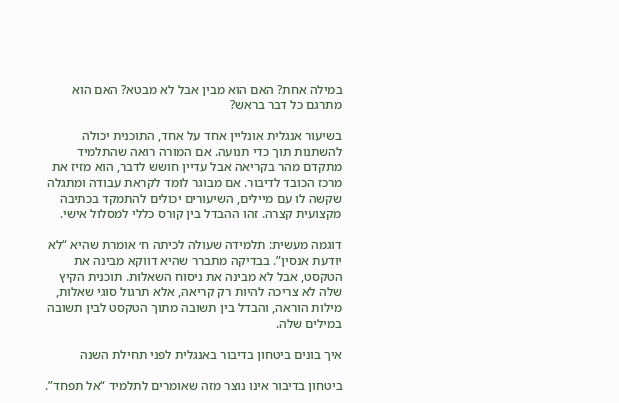במילה אחת? האם הוא מבין אבל לא מבטא? האם הוא מתרגם כל דבר בראש?

בשיעור אנגלית אונליין אחד על אחד, התוכנית יכולה להשתנות תוך כדי תנועה. אם המורה רואה שהתלמיד מתקדם מהר בקריאה אבל עדיין חושש לדבר, הוא מזיז את מרכז הכובד לדיבור. אם מבוגר לומד לקראת עבודה ומתגלה שקשה לו עם מיילים, השיעורים יכולים להתמקד בכתיבה מקצועית קצרה. זהו ההבדל בין קורס כללי למסלול אישי.

דוגמה מעשית: תלמידה שעולה לכיתה ח׳ אומרת שהיא “לא יודעת אנסין”. בבדיקה מתברר שהיא דווקא מבינה את הטקסט, אבל לא מבינה את ניסוח השאלות. תוכנית הקיץ שלה לא צריכה להיות רק קריאה, אלא תרגול סוגי שאלות, מילות הוראה, והבדל בין תשובה מתוך הטקסט לבין תשובה במילים שלה.

איך בונים ביטחון בדיבור באנגלית לפני תחילת השנה

ביטחון בדיבור אינו נוצר מזה שאומרים לתלמיד “אל תפחד”.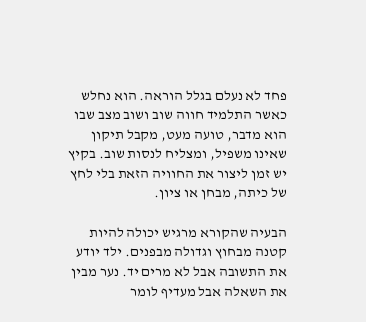פחד לא נעלם בגלל הוראה. הוא נחלש כאשר התלמיד חווה שוב ושוב מצב שבו הוא מדבר, טועה מעט, מקבל תיקון שאינו משפיל, ומצליח לנסות שוב. בקיץ יש זמן ליצור את החוויה הזאת בלי לחץ של כיתה, מבחן או ציון.

הבעיה שהקורא מרגיש יכולה להיות קטנה מבחוץ וגדולה מבפנים. ילד יודע את התשובה אבל לא מרים יד. נער מבין את השאלה אבל מעדיף לומר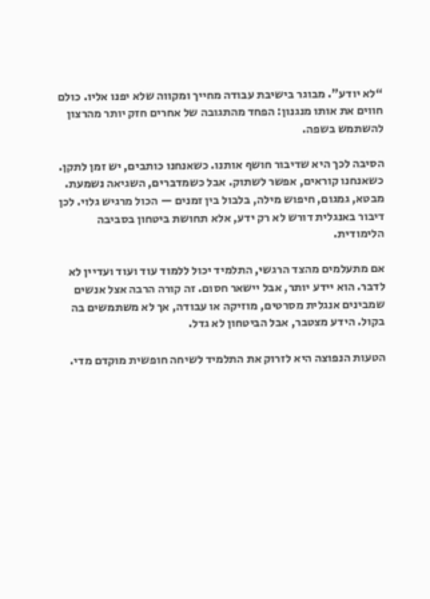“לא יודע”. מבוגר בישיבת עבודה מחייך ומקווה שלא יפנו אליו. כולם חווים את אותו מנגנון: הפחד מהתגובה של אחרים חזק יותר מהרצון להשתמש בשפה.

הסיבה לכך היא שדיבור חושף אותנו. כשאנחנו כותבים, יש זמן לתקן. כשאנחנו קוראים, אפשר לשתוק. אבל כשמדברים, השגיאה נשמעת. מבטא, גמגום, חיפוש מילה, בלבול בין זמנים — הכול מרגיש גלוי. לכן דיבור באנגלית דורש לא רק ידע, אלא תחושת ביטחון בסביבה הלימודית.

אם מתעלמים מהצד הרגשי, התלמיד יכול ללמוד עוד ועוד ועדיין לא לדבר. הוא יידע יותר, אבל יישאר חסום. זה קורה הרבה אצל אנשים שמבינים אנגלית מסרטים, מוזיקה או עבודה, אך לא משתמשים בה בקול. הידע מצטבר, אבל הביטחון לא גדל.

הטעות הנפוצה היא לזרוק את התלמיד לשיחה חופשית מוקדם מדי.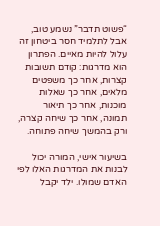“פשוט תדבר” נשמע טוב, אבל לתלמיד חסר ביטחון זה עלול להיות מאיים. הפתרון הוא מדרגות: קודם תשובות קצרות, אחר כך משפטים מלאים, אחר כך שאלות מוכנות, אחר כך תיאור תמונה, אחר כך שיחה קצרה, ורק בהמשך שיחה פתוחה.

בשיעור אישי, המורה יכול לבנות את המדרגות האלו לפי האדם שמולו. ילד יקבל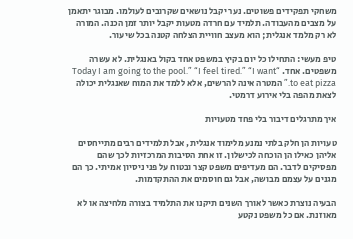משחקי תפקידים פשוטים. נער יקבל נושאים שקרובים לעולמו. מבוגר יתאמן על מצבים מהעבודה. תלמיד עם חרדה מטעות יקבל יותר זמן הכנה. המורה לא רק מלמד אנגלית; הוא מעצב חוויית הצלחה קטנה בכל שיעור.

טיפ מעשי: התחילו כל יום בקיץ במשפט אחד בקול באנגלית. לא עשרה משפטים. אחד. “Today I am going to the pool.” “I feel tired.” “I want to eat pizza.” המטרה אינה להרשים, אלא ללמד את המוח שאנגלית יכולה לצאת מהפה בלי אירוע דרמטי.

איך מתרגלים דיבור בלי פחד מטעויות

טעויות הן חלק בלתי נמנע מלימוד אנגלית, אבל תלמידים רבים מתייחסים אליהן כאילו הן הוכחה לכישלון. זו אחת הסיבות המרכזיות לכך שהם מפסיקים לדבר. הם מעדיפים משפט קצר ובטוח על פני ניסיון אמיתי. כך הם מגנים על עצמם מבושה, אבל גם חוסמים את ההתקדמות.

הבעיה נוצרת כאשר לאורך השנים תיקנו את התלמיד בצורה מלחיצה או לא מאוזנת. אם כל משפט נקטע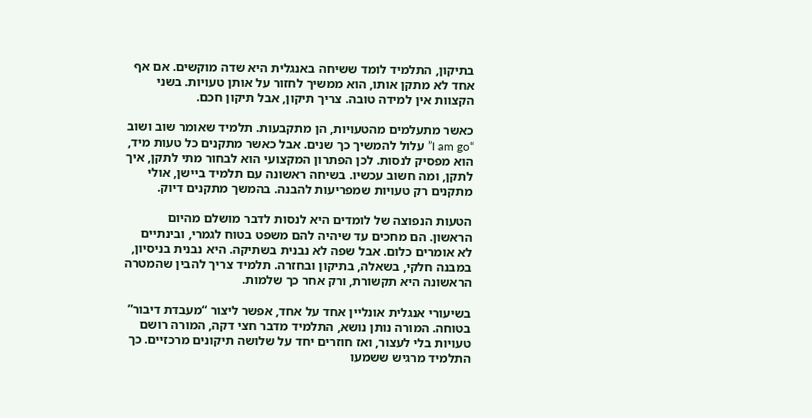בתיקון, התלמיד לומד ששיחה באנגלית היא שדה מוקשים. אם אף אחד לא מתקן אותו, הוא ממשיך לחזור על אותן טעויות. בשני הקצוות אין למידה טובה. צריך תיקון, אבל תיקון חכם.

כאשר מתעלמים מהטעויות, הן מתקבעות. תלמיד שאומר שוב ושוב “I am go” עלול להמשיך כך שנים. אבל כאשר מתקנים כל טעות מיד, הוא מפסיק לנסות. לכן הפתרון המקצועי הוא לבחור מתי לתקן, איך לתקן, ומה חשוב עכשיו. בשיחה ראשונה עם תלמיד ביישן, אולי מתקנים רק טעויות שמפריעות להבנה. בהמשך מתקנים דיוק.

הטעות הנפוצה של לומדים היא לנסות לדבר מושלם מהיום הראשון. הם מחכים עד שיהיה להם משפט בטוח לגמרי, ובינתיים לא אומרים כלום. אבל שפה לא נבנית בשתיקה. היא נבנית בניסיון, במבנה חלקי, בשאלה, בתיקון ובחזרה. תלמיד צריך להבין שהמטרה הראשונה היא תקשורת, ורק אחר כך שלמות.

בשיעורי אנגלית אונליין אחד על אחד, אפשר ליצור “מעבדת דיבור” בטוחה. המורה נותן נושא, התלמיד מדבר חצי דקה, המורה רושם טעויות בלי לעצור, ואז חוזרים יחד על שלושה תיקונים מרכזיים. כך התלמיד מרגיש ששמעו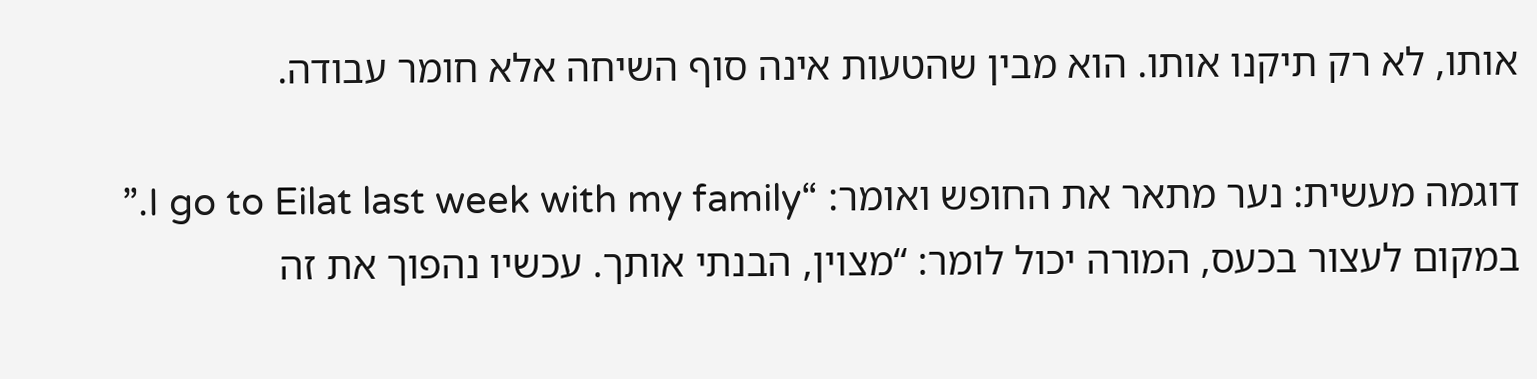אותו, לא רק תיקנו אותו. הוא מבין שהטעות אינה סוף השיחה אלא חומר עבודה.

דוגמה מעשית: נער מתאר את החופש ואומר: “I go to Eilat last week with my family.” במקום לעצור בכעס, המורה יכול לומר: “מצוין, הבנתי אותך. עכשיו נהפוך את זה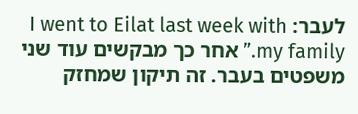לעבר: I went to Eilat last week with my family.” אחר כך מבקשים עוד שני משפטים בעבר. זה תיקון שמחזק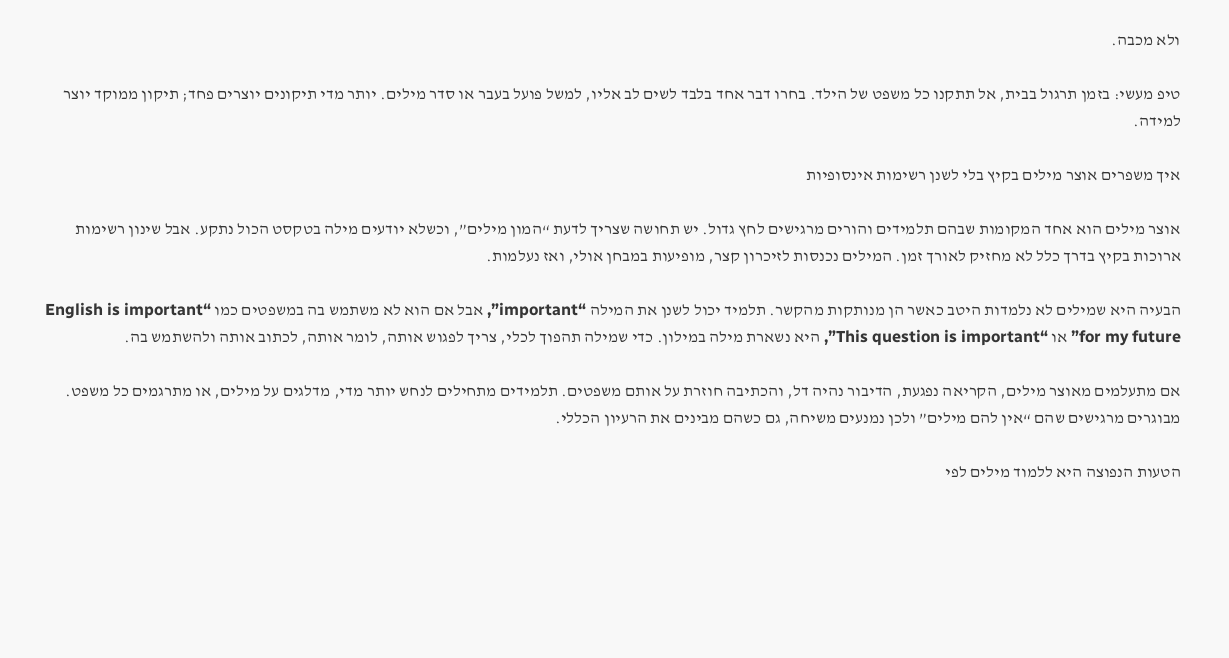ולא מכבה.

טיפ מעשי: בזמן תרגול בבית, אל תתקנו כל משפט של הילד. בחרו דבר אחד בלבד לשים לב אליו, למשל פועל בעבר או סדר מילים. יותר מדי תיקונים יוצרים פחד; תיקון ממוקד יוצר למידה.

איך משפרים אוצר מילים בקיץ בלי לשנן רשימות אינסופיות

אוצר מילים הוא אחד המקומות שבהם תלמידים והורים מרגישים לחץ גדול. יש תחושה שצריך לדעת “המון מילים”, וכשלא יודעים מילה בטקסט הכול נתקע. אבל שינון רשימות ארוכות בקיץ בדרך כלל לא מחזיק לאורך זמן. המילים נכנסות לזיכרון קצר, מופיעות במבחן אולי, ואז נעלמות.

הבעיה היא שמילים לא נלמדות היטב כאשר הן מנותקות מהקשר. תלמיד יכול לשנן את המילה “important”, אבל אם הוא לא משתמש בה במשפטים כמו “English is important for my future” או “This question is important”, היא נשארת מילה במילון. כדי שמילה תהפוך לכלי, צריך לפגוש אותה, לומר אותה, לכתוב אותה ולהשתמש בה.

אם מתעלמים מאוצר מילים, הקריאה נפגעת, הדיבור נהיה דל, והכתיבה חוזרת על אותם משפטים. תלמידים מתחילים לנחש יותר מדי, מדלגים על מילים, או מתרגמים כל משפט. מבוגרים מרגישים שהם “אין להם מילים” ולכן נמנעים משיחה, גם כשהם מבינים את הרעיון הכללי.

הטעות הנפוצה היא ללמוד מילים לפי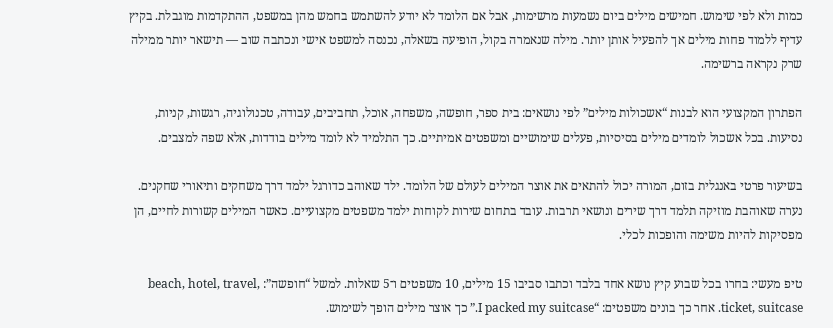כמות ולא לפי שימוש. חמישים מילים ביום נשמעות מרשימות, אבל אם הלומד לא יודע להשתמש בחמש מהן במשפט, ההתקדמות מוגבלת. בקיץ עדיף ללמוד פחות מילים אך להפעיל אותן יותר. מילה שנאמרה בקול, הופיעה בשאלה, נכנסה למשפט אישי ונכתבה שוב — תישאר יותר ממילה שרק נקראה ברשימה.

הפתרון המקצועי הוא לבנות “אשכולות מילים” לפי נושאים: בית ספר, חופשה, משפחה, אוכל, תחביבים, עבודה, טכנולוגיה, רגשות, קניות, נסיעות. בכל אשכול לומדים מילים בסיסיות, פעלים שימושיים ומשפטים אמיתיים. כך התלמיד לא לומד מילים בודדות, אלא שפה למצבים.

בשיעור פרטי באנגלית בזום, המורה יכול להתאים את אוצר המילים לעולם של הלומד. ילד שאוהב כדורגל ילמד דרך משחקים ותיאורי שחקנים. נערה שאוהבת מוזיקה תלמד דרך שירים ונושאי תרבות. עובד בתחום שירות לקוחות ילמד משפטים מקצועיים. כאשר המילים קשורות לחיים, הן מפסיקות להיות משימה והופכות לכלי.

טיפ מעשי: בחרו בכל שבוע קיץ נושא אחד בלבד וכתבו סביבו 15 מילים, 10 משפטים ו־5 שאלות. למשל “חופשה”: beach, hotel, travel, ticket, suitcase. אחר כך בונים משפטים: “I packed my suitcase.” כך אוצר מילים הופך לשימוש.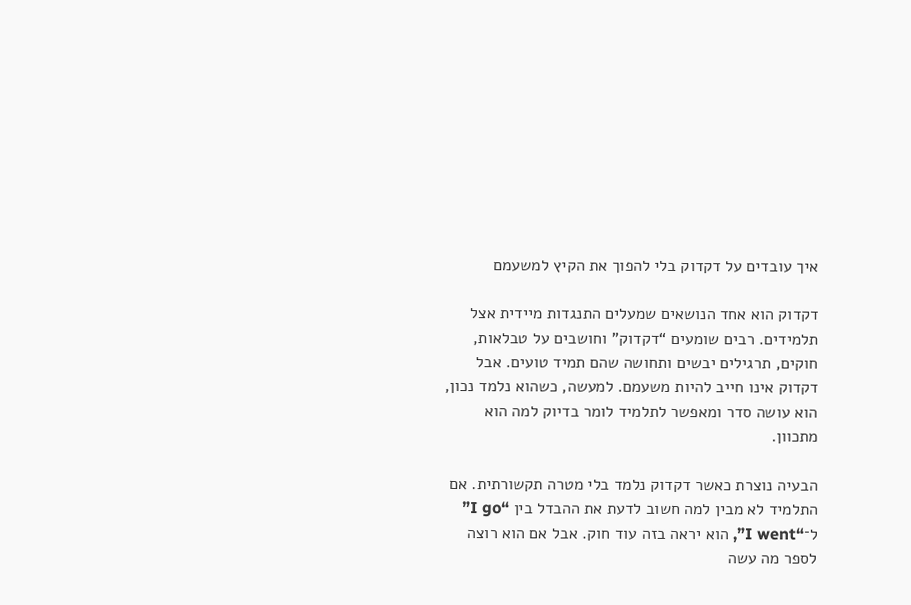איך עובדים על דקדוק בלי להפוך את הקיץ למשעמם

דקדוק הוא אחד הנושאים שמעלים התנגדות מיידית אצל תלמידים. רבים שומעים “דקדוק” וחושבים על טבלאות, חוקים, תרגילים יבשים ותחושה שהם תמיד טועים. אבל דקדוק אינו חייב להיות משעמם. למעשה, כשהוא נלמד נכון, הוא עושה סדר ומאפשר לתלמיד לומר בדיוק למה הוא מתכוון.

הבעיה נוצרת כאשר דקדוק נלמד בלי מטרה תקשורתית. אם התלמיד לא מבין למה חשוב לדעת את ההבדל בין “I go” ל־“I went”, הוא יראה בזה עוד חוק. אבל אם הוא רוצה לספר מה עשה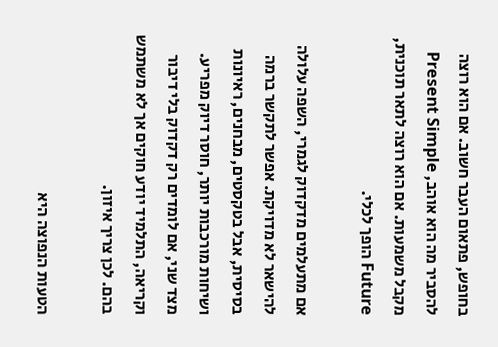בחופש, פתאום העבר חשוב. אם הוא רוצה להסביר מה הוא אוהב, Present Simple מקבל משמעות. אם הוא רוצה לתאר תוכנית, Future הופך לכלי.

אם מתעלמים מדקדוק לגמרי, השפה עלולה להישאר לא מדויקת. אפשר לתקשר ברמה בסיסית, אבל בטקסטים, מבחנים, ראיונות ושיחות מורכבות יותר, חוסר דיוק מפריע. מצד שני, אם לומדים רק דקדוק בלי דיבור וקריאה, התלמיד יודע חוקים אך לא משתמש בהם. לכן צריך איזון.

הטעות הנפוצה היא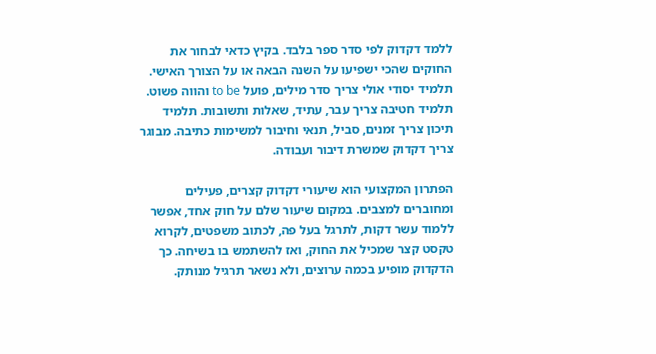ללמד דקדוק לפי סדר ספר בלבד. בקיץ כדאי לבחור את החוקים שהכי ישפיעו על השנה הבאה או על הצורך האישי. תלמיד יסודי אולי צריך סדר מילים, פועל to be והווה פשוט. תלמיד חטיבה צריך עבר, עתיד, שאלות ותשובות. תלמיד תיכון צריך זמנים, סביל, תנאי וחיבור למשימות כתיבה. מבוגר צריך דקדוק שמשרת דיבור ועבודה.

הפתרון המקצועי הוא שיעורי דקדוק קצרים, פעילים ומחוברים למצבים. במקום שיעור שלם על חוק אחד, אפשר ללמוד עשר דקות, לתרגל בעל פה, לכתוב משפטים, לקרוא טקסט קצר שמכיל את החוק, ואז להשתמש בו בשיחה. כך הדקדוק מופיע בכמה ערוצים, ולא נשאר תרגיל מנותק.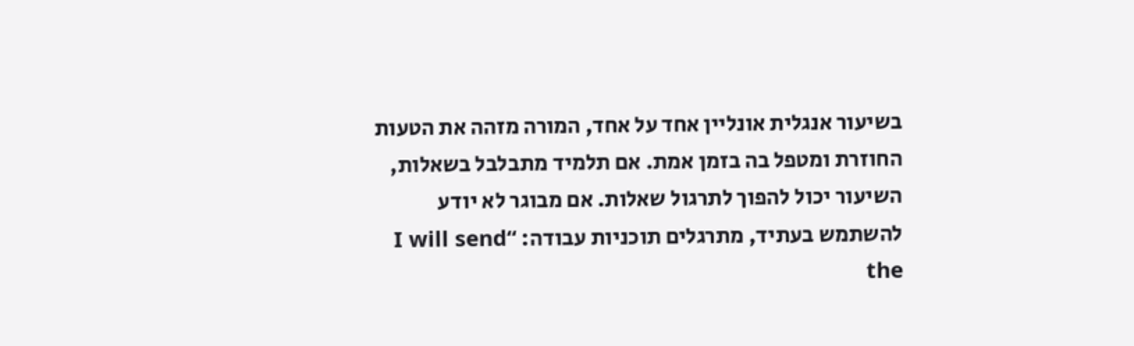בשיעור אנגלית אונליין אחד על אחד, המורה מזהה את הטעות החוזרת ומטפל בה בזמן אמת. אם תלמיד מתבלבל בשאלות, השיעור יכול להפוך לתרגול שאלות. אם מבוגר לא יודע להשתמש בעתיד, מתרגלים תוכניות עבודה: “I will send the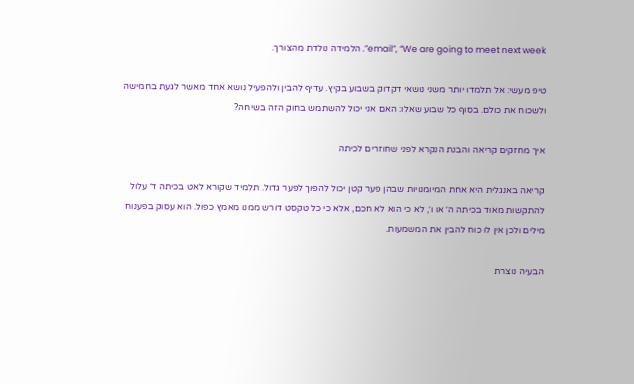email”, “We are going to meet next week”. הלמידה נולדת מהצורך.

טיפ מעשי: אל תלמדו יותר משני נושאי דקדוק בשבוע בקיץ. עדיף להבין ולהפעיל נושא אחד מאשר לגעת בחמישה ולשכוח את כולם. בסוף כל שבוע שאלו: האם אני יכול להשתמש בחוק הזה בשיחה?

איך מחזקים קריאה והבנת הנקרא לפני שחוזרים לכיתה

קריאה באנגלית היא אחת המיומנויות שבהן פער קטן יכול להפוך לפער גדול. תלמיד שקורא לאט בכיתה ד׳ עלול להתקשות מאוד בכיתה ה׳ או ו׳, לא כי הוא לא חכם, אלא כי כל טקסט דורש ממנו מאמץ כפול. הוא עסוק בפענוח מילים ולכן אין לו כוח להבין את המשמעות.

הבעיה נוצרת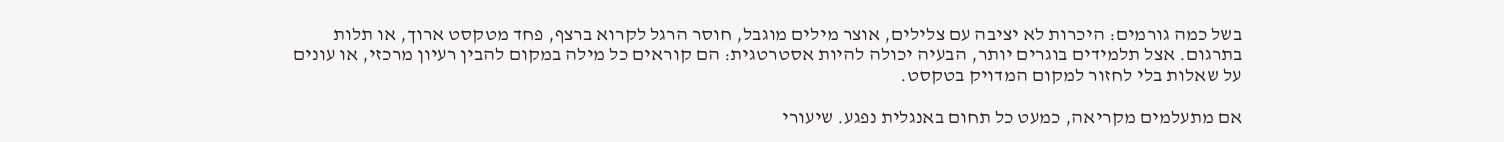בשל כמה גורמים: היכרות לא יציבה עם צלילים, אוצר מילים מוגבל, חוסר הרגל לקרוא ברצף, פחד מטקסט ארוך, או תלות בתרגום. אצל תלמידים בוגרים יותר, הבעיה יכולה להיות אסטרטגית: הם קוראים כל מילה במקום להבין רעיון מרכזי, או עונים על שאלות בלי לחזור למקום המדויק בטקסט.

אם מתעלמים מקריאה, כמעט כל תחום באנגלית נפגע. שיעורי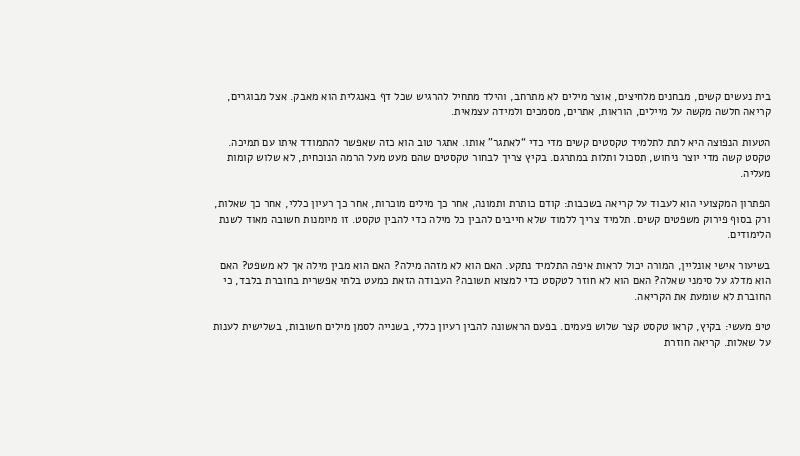בית נעשים קשים, מבחנים מלחיצים, אוצר מילים לא מתרחב, והילד מתחיל להרגיש שכל דף באנגלית הוא מאבק. אצל מבוגרים, קריאה חלשה מקשה על מיילים, הוראות, אתרים, מסמכים ולמידה עצמאית.

הטעות הנפוצה היא לתת לתלמיד טקסטים קשים מדי כדי “לאתגר” אותו. אתגר טוב הוא כזה שאפשר להתמודד איתו עם תמיכה. טקסט קשה מדי יוצר ניחוש, תסכול ותלות במתרגם. בקיץ צריך לבחור טקסטים שהם מעט מעל הרמה הנוכחית, לא שלוש קומות מעליה.

הפתרון המקצועי הוא לעבוד על קריאה בשכבות: קודם כותרת ותמונה, אחר כך מילים מוכרות, אחר כך רעיון כללי, אחר כך שאלות, ורק בסוף פירוק משפטים קשים. תלמיד צריך ללמוד שלא חייבים להבין כל מילה כדי להבין טקסט. זו מיומנות חשובה מאוד לשנת הלימודים.

בשיעור אישי אונליין, המורה יכול לראות איפה התלמיד נתקע. האם הוא לא מזהה מילה? האם הוא מבין מילה אך לא משפט? האם הוא מדלג על סימני שאלה? האם הוא לא חוזר לטקסט כדי למצוא תשובה? העבודה הזאת כמעט בלתי אפשרית בחוברת בלבד, כי החוברת לא שומעת את הקריאה.

טיפ מעשי: בקיץ, קראו טקסט קצר שלוש פעמים. בפעם הראשונה להבין רעיון כללי, בשנייה לסמן מילים חשובות, בשלישית לענות על שאלות. קריאה חוזרת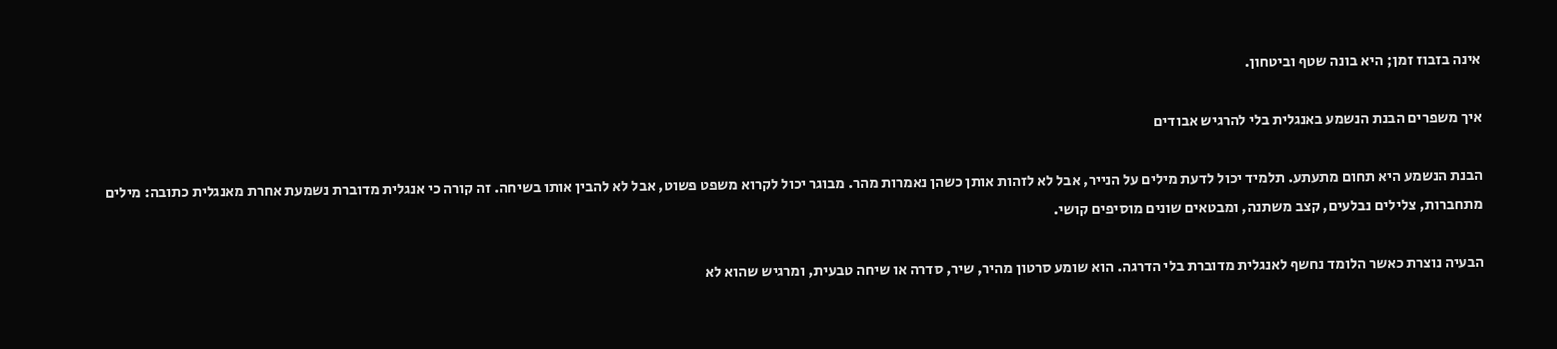אינה בזבוז זמן; היא בונה שטף וביטחון.

איך משפרים הבנת הנשמע באנגלית בלי להרגיש אבודים

הבנת הנשמע היא תחום מתעתע. תלמיד יכול לדעת מילים על הנייר, אבל לא לזהות אותן כשהן נאמרות מהר. מבוגר יכול לקרוא משפט פשוט, אבל לא להבין אותו בשיחה. זה קורה כי אנגלית מדוברת נשמעת אחרת מאנגלית כתובה: מילים מתחברות, צלילים נבלעים, קצב משתנה, ומבטאים שונים מוסיפים קושי.

הבעיה נוצרת כאשר הלומד נחשף לאנגלית מדוברת בלי הדרגה. הוא שומע סרטון מהיר, שיר, סדרה או שיחה טבעית, ומרגיש שהוא לא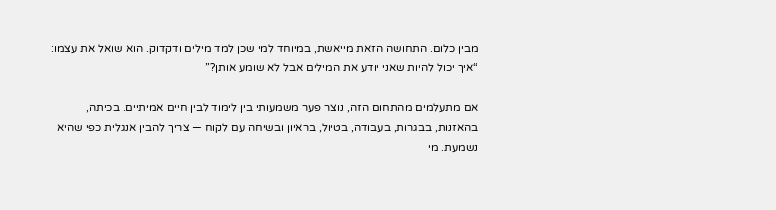מבין כלום. התחושה הזאת מייאשת, במיוחד למי שכן למד מילים ודקדוק. הוא שואל את עצמו: “איך יכול להיות שאני יודע את המילים אבל לא שומע אותן?”

אם מתעלמים מהתחום הזה, נוצר פער משמעותי בין לימוד לבין חיים אמיתיים. בכיתה, בהאזנות, בבגרות, בעבודה, בטיול, בראיון ובשיחה עם לקוח — צריך להבין אנגלית כפי שהיא נשמעת. מי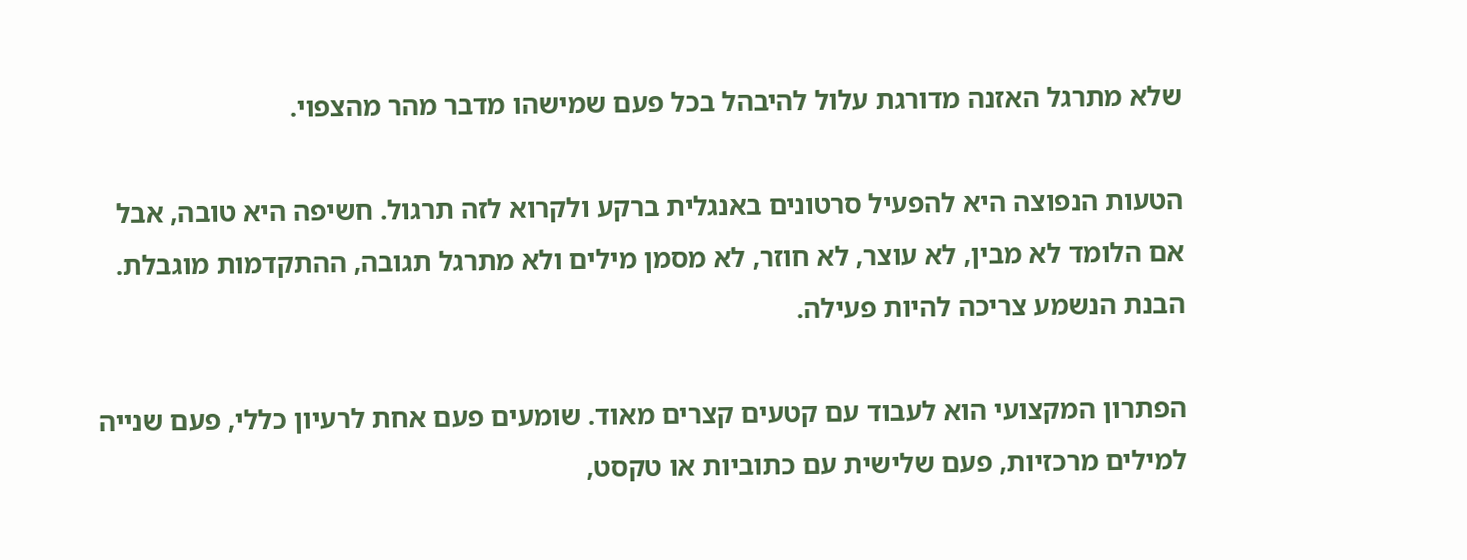שלא מתרגל האזנה מדורגת עלול להיבהל בכל פעם שמישהו מדבר מהר מהצפוי.

הטעות הנפוצה היא להפעיל סרטונים באנגלית ברקע ולקרוא לזה תרגול. חשיפה היא טובה, אבל אם הלומד לא מבין, לא עוצר, לא חוזר, לא מסמן מילים ולא מתרגל תגובה, ההתקדמות מוגבלת. הבנת הנשמע צריכה להיות פעילה.

הפתרון המקצועי הוא לעבוד עם קטעים קצרים מאוד. שומעים פעם אחת לרעיון כללי, פעם שנייה למילים מרכזיות, פעם שלישית עם כתוביות או טקסט,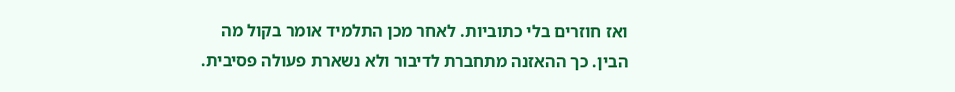ואז חוזרים בלי כתוביות. לאחר מכן התלמיד אומר בקול מה הבין. כך ההאזנה מתחברת לדיבור ולא נשארת פעולה פסיבית.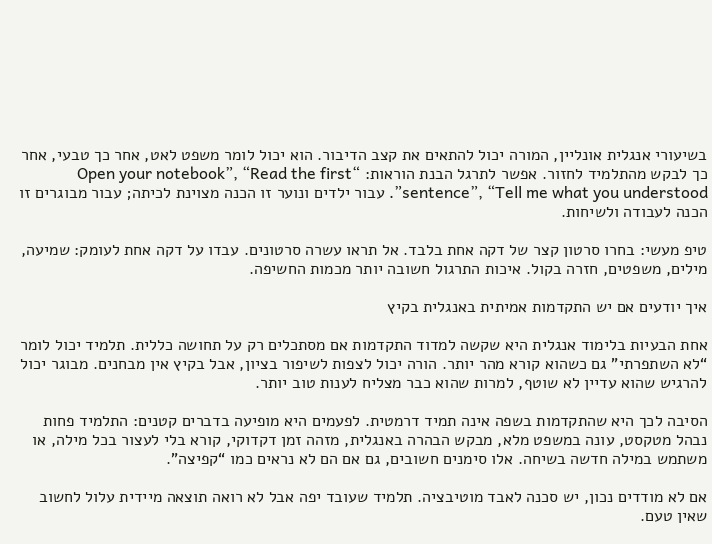בשיעורי אנגלית אונליין, המורה יכול להתאים את קצב הדיבור. הוא יכול לומר משפט לאט, אחר כך טבעי, אחר כך לבקש מהתלמיד לחזור. אפשר לתרגל הבנת הוראות: “Open your notebook”, “Read the first sentence”, “Tell me what you understood”. עבור ילדים ונוער זו הכנה מצוינת לכיתה; עבור מבוגרים זו הכנה לעבודה ולשיחות.

טיפ מעשי: בחרו סרטון קצר של דקה אחת בלבד. אל תראו עשרה סרטונים. עבדו על דקה אחת לעומק: שמיעה, מילים, משפטים, חזרה בקול. איכות התרגול חשובה יותר מכמות החשיפה.

איך יודעים אם יש התקדמות אמיתית באנגלית בקיץ

אחת הבעיות בלימוד אנגלית היא שקשה למדוד התקדמות אם מסתכלים רק על תחושה כללית. תלמיד יכול לומר “לא השתפרתי” גם כשהוא קורא מהר יותר. הורה יכול לצפות לשיפור בציון, אבל בקיץ אין מבחנים. מבוגר יכול להרגיש שהוא עדיין לא שוטף, למרות שהוא כבר מצליח לענות טוב יותר.

הסיבה לכך היא שהתקדמות בשפה אינה תמיד דרמטית. לפעמים היא מופיעה בדברים קטנים: התלמיד פחות נבהל מטקסט, עונה במשפט מלא, מבקש הבהרה באנגלית, מזהה זמן דקדוקי, קורא בלי לעצור בכל מילה, או משתמש במילה חדשה בשיחה. אלו סימנים חשובים, גם אם הם לא נראים כמו “קפיצה”.

אם לא מודדים נכון, יש סכנה לאבד מוטיבציה. תלמיד שעובד יפה אבל לא רואה תוצאה מיידית עלול לחשוב שאין טעם.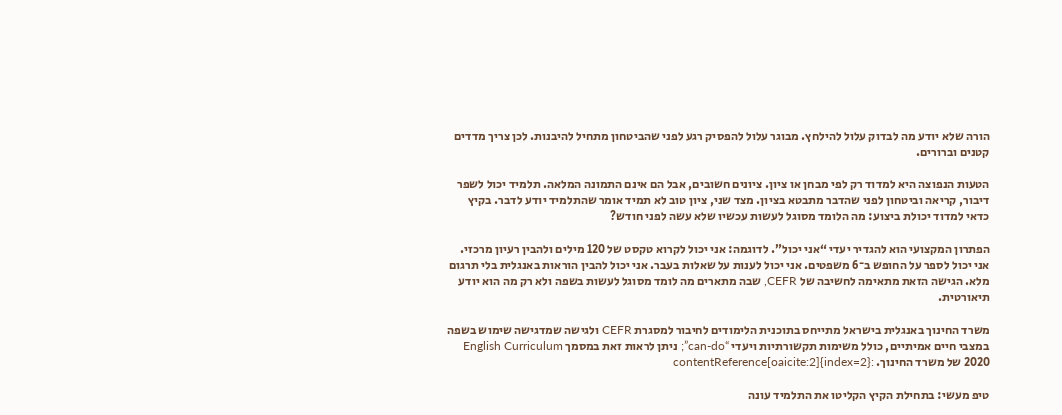הורה שלא יודע מה לבדוק עלול להילחץ. מבוגר עלול להפסיק רגע לפני שהביטחון מתחיל להיבנות. לכן צריך מדדים קטנים וברורים.

הטעות הנפוצה היא למדוד רק לפי מבחן או ציון. ציונים חשובים, אבל הם אינם התמונה המלאה. תלמיד יכול לשפר דיבור, קריאה וביטחון לפני שהדבר מתבטא בציון. מצד שני, ציון טוב לא תמיד אומר שהתלמיד יודע לדבר. בקיץ כדאי למדוד יכולת ביצוע: מה הלומד מסוגל לעשות עכשיו שלא עשה לפני חודש?

הפתרון המקצועי הוא להגדיר יעדי “אני יכול”. לדוגמה: אני יכול לקרוא טקסט של 120 מילים ולהבין רעיון מרכזי. אני יכול לספר על החופש ב־6 משפטים. אני יכול לענות על שאלות בעבר. אני יכול להבין הוראות באנגלית בלי תרגום מלא. הגישה הזאת מתאימה לחשיבה של CEFR, שבה מתארים מה לומד מסוגל לעשות בשפה ולא רק מה הוא יודע תיאורטית.

משרד החינוך באנגלית בישראל מתייחס בתוכנית הלימודים לחיבור למסגרת CEFR ולגישה שמדגישה שימוש בשפה במצבי חיים אמיתיים, כולל משימות תקשורתיות ויעדי “can-do”; ניתן לראות זאת במסמך English Curriculum 2020 של משרד החינוך. :contentReference[oaicite:2]{index=2}

טיפ מעשי: בתחילת הקיץ הקליטו את התלמיד עונה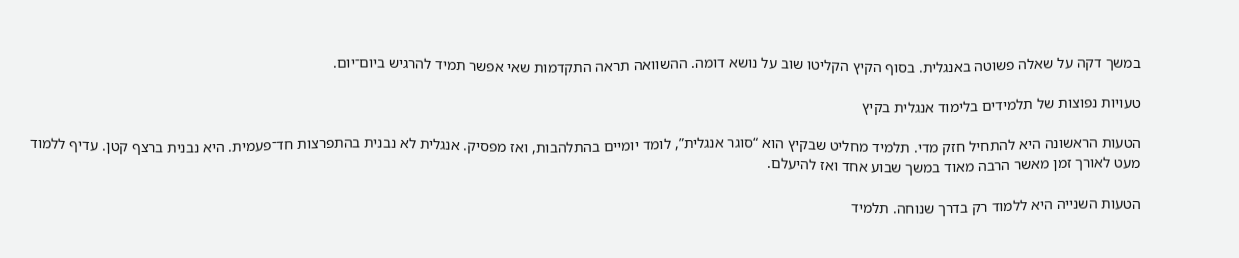במשך דקה על שאלה פשוטה באנגלית. בסוף הקיץ הקליטו שוב על נושא דומה. ההשוואה תראה התקדמות שאי אפשר תמיד להרגיש ביום־יום.

טעויות נפוצות של תלמידים בלימוד אנגלית בקיץ

הטעות הראשונה היא להתחיל חזק מדי. תלמיד מחליט שבקיץ הוא “סוגר אנגלית”, לומד יומיים בהתלהבות, ואז מפסיק. אנגלית לא נבנית בהתפרצות חד־פעמית. היא נבנית ברצף קטן. עדיף ללמוד מעט לאורך זמן מאשר הרבה מאוד במשך שבוע אחד ואז להיעלם.

הטעות השנייה היא ללמוד רק בדרך שנוחה. תלמיד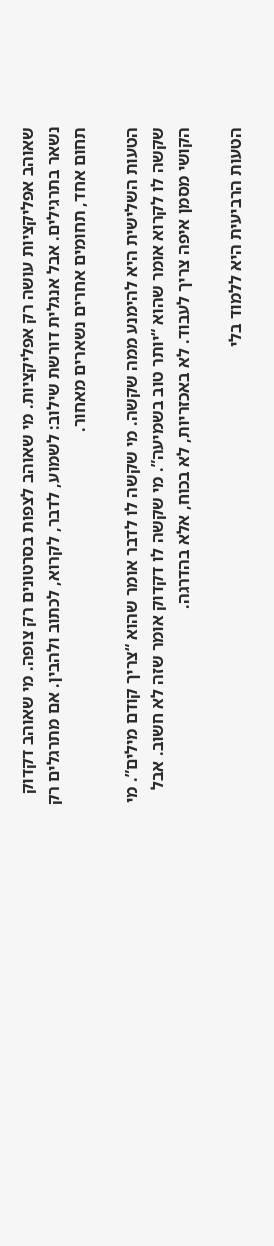שאוהב אפליקציות עושה רק אפליקציות. מי שאוהב לצפות בסרטונים רק צופה. מי שאוהב דקדוק נשאר בתרגילים. אבל אנגלית דורשת שילוב: לשמוע, לדבר, לקרוא, לכתוב ולהבין. אם מתרגלים רק תחום אחד, תחומים אחרים נשארים מאחור.

הטעות השלישית היא להימנע ממה שקשה. מי שקשה לו לדבר אומר שהוא “צריך קודם מילים”. מי שקשה לו לקרוא אומר שהוא “יותר טוב בשמיעה”. מי שקשה לו דקדוק אומר שזה לא חשוב. אבל הקושי מסמן איפה צריך לעבוד. לא באכזריות, לא בכוח, אלא בהדרגה.

הטעות הרביעית היא ללמוד בלי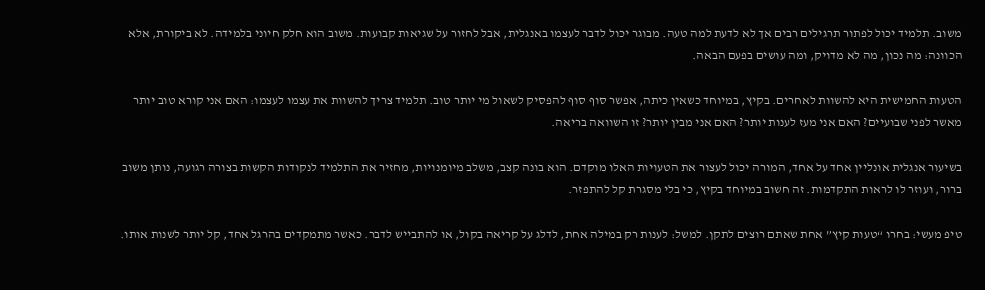משוב. תלמיד יכול לפתור תרגילים רבים אך לא לדעת למה טעה. מבוגר יכול לדבר לעצמו באנגלית, אבל לחזור על שגיאות קבועות. משוב הוא חלק חיוני בלמידה. לא ביקורת, אלא הכוונה: מה נכון, מה לא מדויק, ומה עושים בפעם הבאה.

הטעות החמישית היא להשוות לאחרים. בקיץ, במיוחד כשאין כיתה, אפשר סוף סוף להפסיק לשאול מי יותר טוב. תלמיד צריך להשוות את עצמו לעצמו: האם אני קורא טוב יותר מאשר לפני שבועיים? האם אני מעז לענות יותר? האם אני מבין יותר? זו השוואה בריאה.

בשיעור אנגלית אונליין אחד על אחד, המורה יכול לעצור את הטעויות האלו מוקדם. הוא בונה קצב, משלב מיומנויות, מחזיר את התלמיד לנקודות הקשות בצורה רגועה, נותן משוב ברור, ועוזר לו לראות התקדמות. זה חשוב במיוחד בקיץ, כי בלי מסגרת קל להתפזר.

טיפ מעשי: בחרו “טעות קיץ” אחת שאתם רוצים לתקן. למשל: לענות רק במילה אחת, לדלג על קריאה בקול, או להתבייש לדבר. כאשר מתמקדים בהרגל אחד, קל יותר לשנות אותו.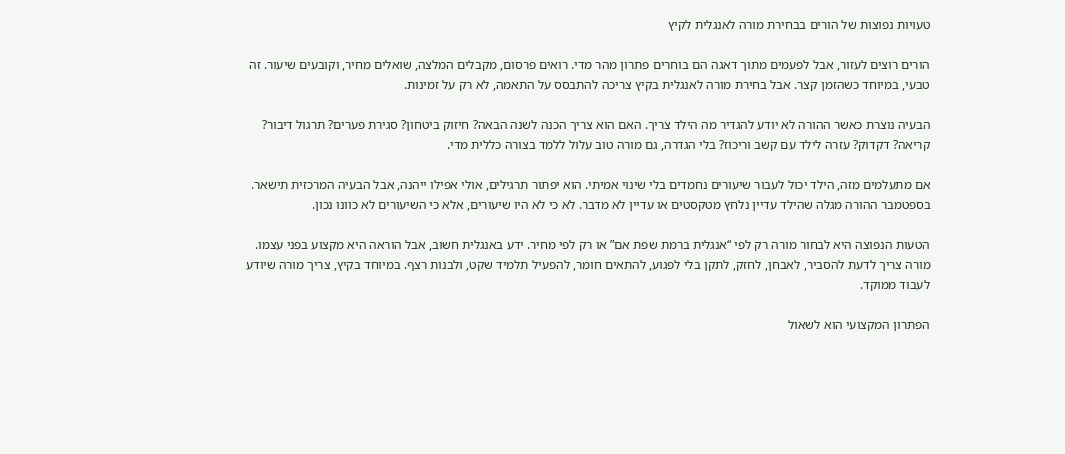טעויות נפוצות של הורים בבחירת מורה לאנגלית לקיץ

הורים רוצים לעזור, אבל לפעמים מתוך דאגה הם בוחרים פתרון מהר מדי. רואים פרסום, מקבלים המלצה, שואלים מחיר, וקובעים שיעור. זה טבעי, במיוחד כשהזמן קצר. אבל בחירת מורה לאנגלית בקיץ צריכה להתבסס על התאמה, לא רק על זמינות.

הבעיה נוצרת כאשר ההורה לא יודע להגדיר מה הילד צריך. האם הוא צריך הכנה לשנה הבאה? חיזוק ביטחון? סגירת פערים? תרגול דיבור? קריאה? דקדוק? עזרה לילד עם קשב וריכוז? בלי הגדרה, גם מורה טוב עלול ללמד בצורה כללית מדי.

אם מתעלמים מזה, הילד יכול לעבור שיעורים נחמדים בלי שינוי אמיתי. הוא יפתור תרגילים, אולי אפילו ייהנה, אבל הבעיה המרכזית תישאר. בספטמבר ההורה מגלה שהילד עדיין נלחץ מטקסטים או עדיין לא מדבר. לא כי לא היו שיעורים, אלא כי השיעורים לא כוונו נכון.

הטעות הנפוצה היא לבחור מורה רק לפי “אנגלית ברמת שפת אם” או רק לפי מחיר. ידע באנגלית חשוב, אבל הוראה היא מקצוע בפני עצמו. מורה צריך לדעת להסביר, לאבחן, לחזק, לתקן בלי לפגוע, להתאים חומר, להפעיל תלמיד שקט, ולבנות רצף. במיוחד בקיץ, צריך מורה שיודע לעבוד ממוקד.

הפתרון המקצועי הוא לשאול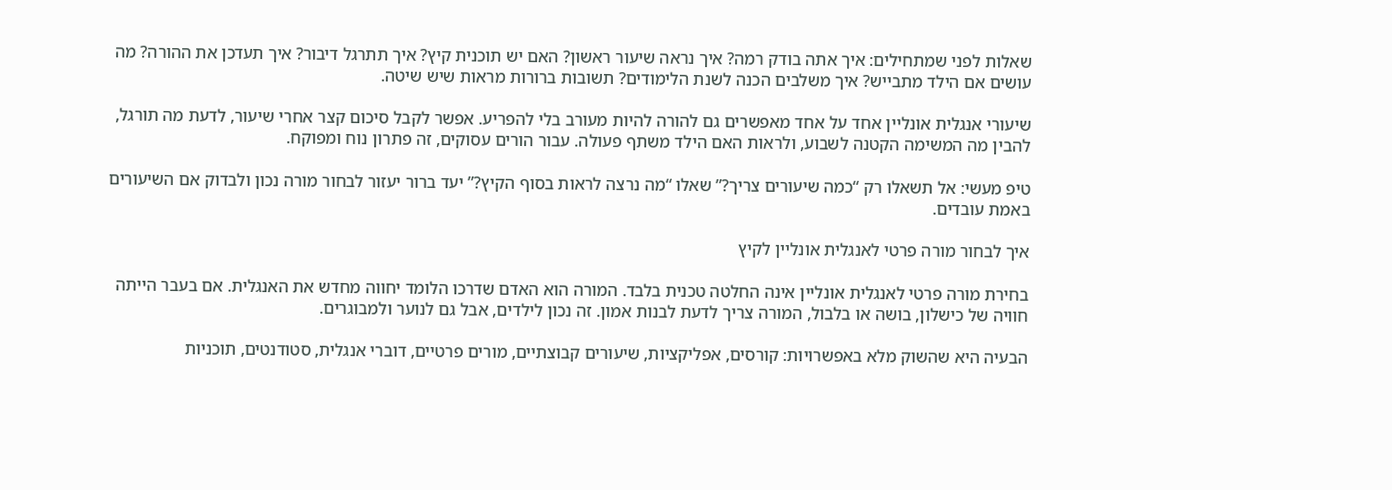שאלות לפני שמתחילים: איך אתה בודק רמה? איך נראה שיעור ראשון? האם יש תוכנית קיץ? איך תתרגל דיבור? איך תעדכן את ההורה? מה עושים אם הילד מתבייש? איך משלבים הכנה לשנת הלימודים? תשובות ברורות מראות שיש שיטה.

שיעורי אנגלית אונליין אחד על אחד מאפשרים גם להורה להיות מעורב בלי להפריע. אפשר לקבל סיכום קצר אחרי שיעור, לדעת מה תורגל, להבין מה המשימה הקטנה לשבוע, ולראות האם הילד משתף פעולה. עבור הורים עסוקים, זה פתרון נוח ומפוקח.

טיפ מעשי: אל תשאלו רק “כמה שיעורים צריך?” שאלו “מה נרצה לראות בסוף הקיץ?” יעד ברור יעזור לבחור מורה נכון ולבדוק אם השיעורים באמת עובדים.

איך לבחור מורה פרטי לאנגלית אונליין לקיץ

בחירת מורה פרטי לאנגלית אונליין אינה החלטה טכנית בלבד. המורה הוא האדם שדרכו הלומד יחווה מחדש את האנגלית. אם בעבר הייתה חוויה של כישלון, בושה או בלבול, המורה צריך לדעת לבנות אמון. זה נכון לילדים, אבל גם לנוער ולמבוגרים.

הבעיה היא שהשוק מלא באפשרויות: קורסים, אפליקציות, שיעורים קבוצתיים, מורים פרטיים, דוברי אנגלית, סטודנטים, תוכניות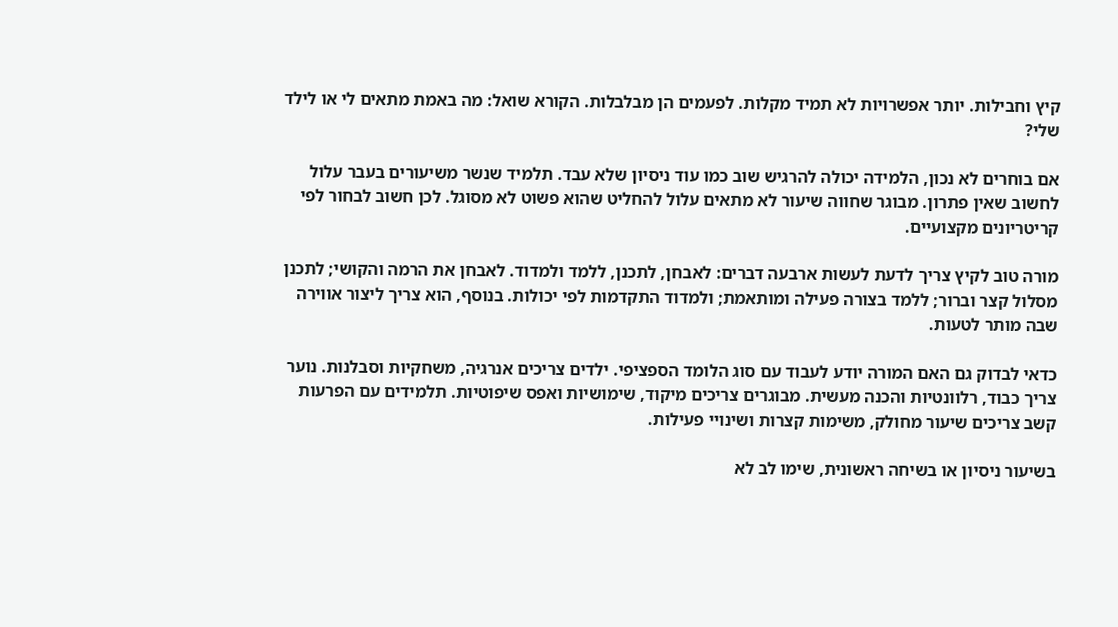קיץ וחבילות. יותר אפשרויות לא תמיד מקלות. לפעמים הן מבלבלות. הקורא שואל: מה באמת מתאים לי או לילד שלי?

אם בוחרים לא נכון, הלמידה יכולה להרגיש שוב כמו עוד ניסיון שלא עבד. תלמיד שנשר משיעורים בעבר עלול לחשוב שאין פתרון. מבוגר שחווה שיעור לא מתאים עלול להחליט שהוא פשוט לא מסוגל. לכן חשוב לבחור לפי קריטריונים מקצועיים.

מורה טוב לקיץ צריך לדעת לעשות ארבעה דברים: לאבחן, לתכנן, ללמד ולמדוד. לאבחן את הרמה והקושי; לתכנן מסלול קצר וברור; ללמד בצורה פעילה ומותאמת; ולמדוד התקדמות לפי יכולות. בנוסף, הוא צריך ליצור אווירה שבה מותר לטעות.

כדאי לבדוק גם האם המורה יודע לעבוד עם סוג הלומד הספציפי. ילדים צריכים אנרגיה, משחקיות וסבלנות. נוער צריך כבוד, רלוונטיות והכנה מעשית. מבוגרים צריכים מיקוד, שימושיות ואפס שיפוטיות. תלמידים עם הפרעות קשב צריכים שיעור מחולק, משימות קצרות ושינויי פעילות.

בשיעור ניסיון או בשיחה ראשונית, שימו לב לא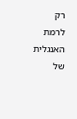רק לרמת האנגלית של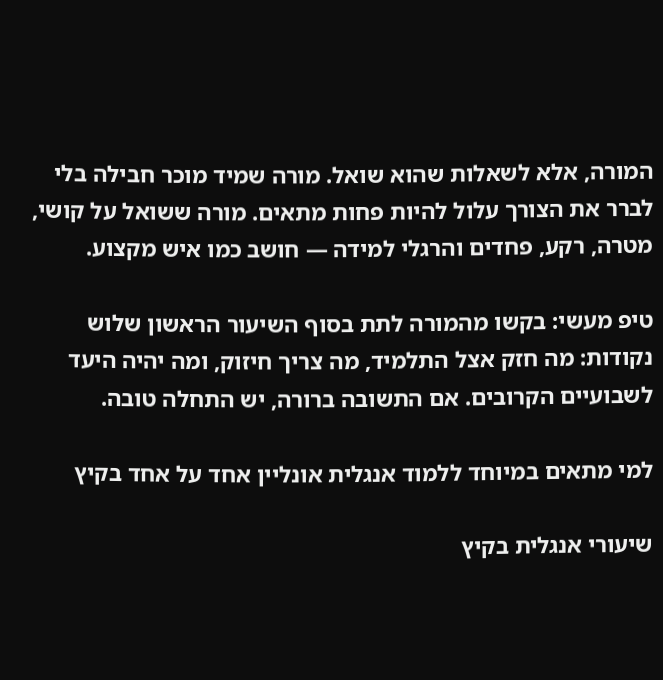המורה, אלא לשאלות שהוא שואל. מורה שמיד מוכר חבילה בלי לברר את הצורך עלול להיות פחות מתאים. מורה ששואל על קושי, מטרה, רקע, פחדים והרגלי למידה — חושב כמו איש מקצוע.

טיפ מעשי: בקשו מהמורה לתת בסוף השיעור הראשון שלוש נקודות: מה חזק אצל התלמיד, מה צריך חיזוק, ומה יהיה היעד לשבועיים הקרובים. אם התשובה ברורה, יש התחלה טובה.

למי מתאים במיוחד ללמוד אנגלית אונליין אחד על אחד בקיץ

שיעורי אנגלית בקיץ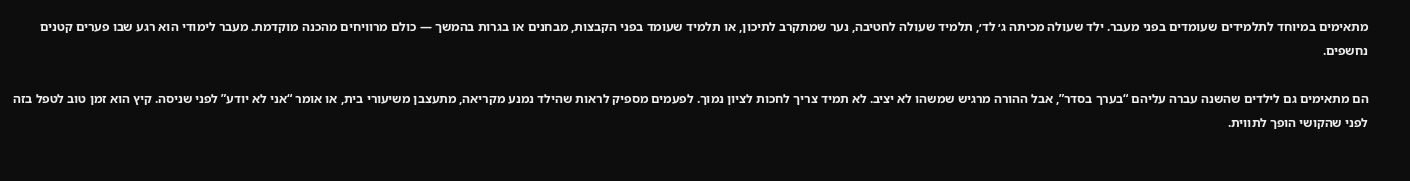מתאימים במיוחד לתלמידים שעומדים בפני מעבר. ילד שעולה מכיתה ג׳ לד׳, תלמיד שעולה לחטיבה, נער שמתקרב לתיכון, או תלמיד שעומד בפני הקבצות, מבחנים או בגרות בהמשך — כולם מרוויחים מהכנה מוקדמת. מעבר לימודי הוא רגע שבו פערים קטנים נחשפים.

הם מתאימים גם לילדים שהשנה עברה עליהם “בערך בסדר”, אבל ההורה מרגיש שמשהו לא יציב. לא תמיד צריך לחכות לציון נמוך. לפעמים מספיק לראות שהילד נמנע מקריאה, מתעצבן משיעורי בית, או אומר “אני לא יודע” לפני שניסה. קיץ הוא זמן טוב לטפל בזה לפני שהקושי הופך לתווית.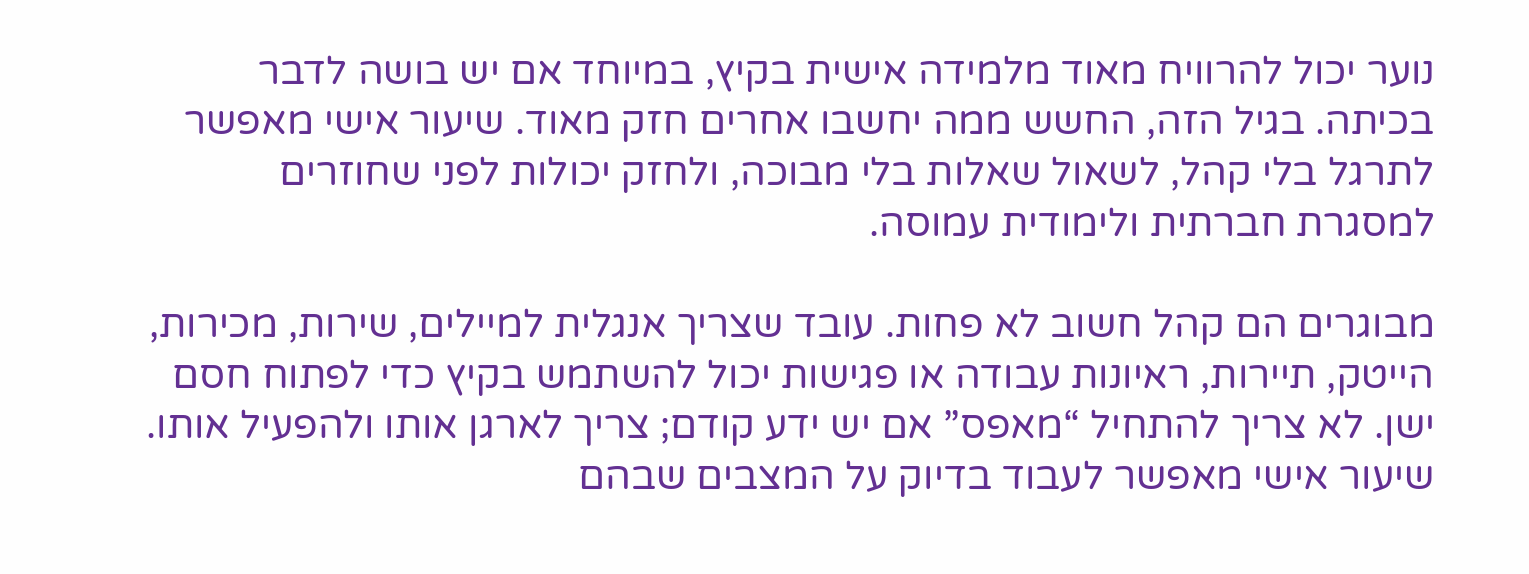נוער יכול להרוויח מאוד מלמידה אישית בקיץ, במיוחד אם יש בושה לדבר בכיתה. בגיל הזה, החשש ממה יחשבו אחרים חזק מאוד. שיעור אישי מאפשר לתרגל בלי קהל, לשאול שאלות בלי מבוכה, ולחזק יכולות לפני שחוזרים למסגרת חברתית ולימודית עמוסה.

מבוגרים הם קהל חשוב לא פחות. עובד שצריך אנגלית למיילים, שירות, מכירות, הייטק, תיירות, ראיונות עבודה או פגישות יכול להשתמש בקיץ כדי לפתוח חסם ישן. לא צריך להתחיל “מאפס” אם יש ידע קודם; צריך לארגן אותו ולהפעיל אותו. שיעור אישי מאפשר לעבוד בדיוק על המצבים שבהם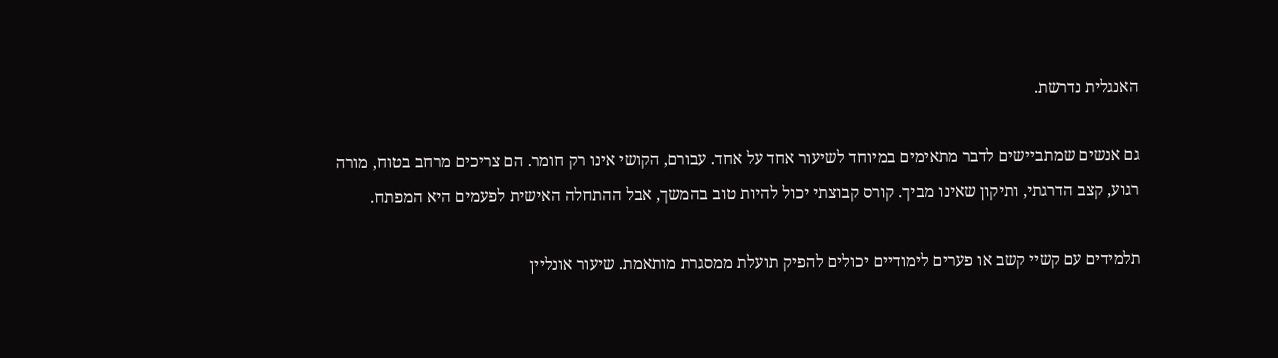האנגלית נדרשת.

גם אנשים שמתביישים לדבר מתאימים במיוחד לשיעור אחד על אחד. עבורם, הקושי אינו רק חומר. הם צריכים מרחב בטוח, מורה רגוע, קצב הדרגתי, ותיקון שאינו מביך. קורס קבוצתי יכול להיות טוב בהמשך, אבל ההתחלה האישית לפעמים היא המפתח.

תלמידים עם קשיי קשב או פערים לימודיים יכולים להפיק תועלת ממסגרת מותאמת. שיעור אונליין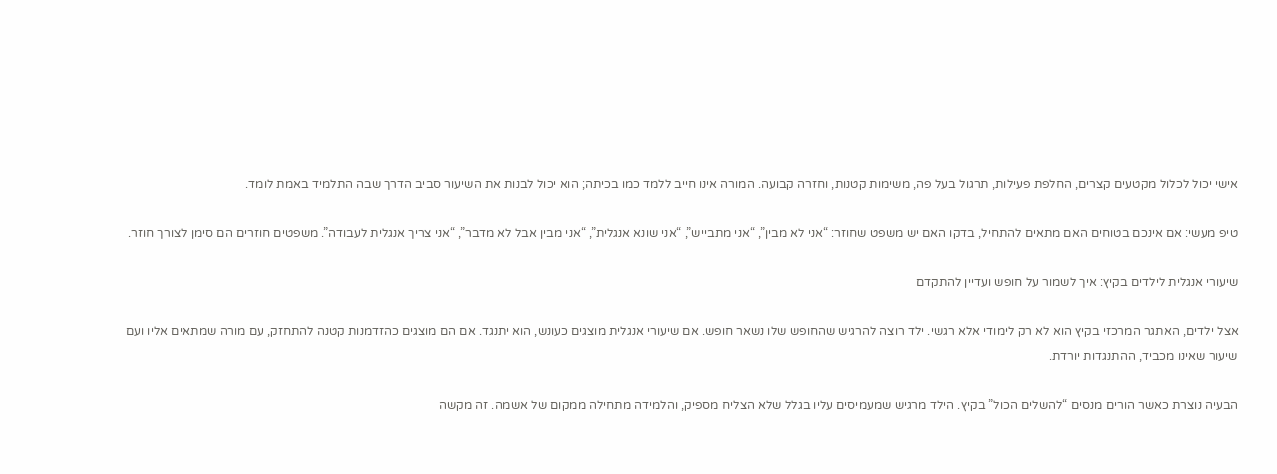אישי יכול לכלול מקטעים קצרים, החלפת פעילות, תרגול בעל פה, משימות קטנות, וחזרה קבועה. המורה אינו חייב ללמד כמו בכיתה; הוא יכול לבנות את השיעור סביב הדרך שבה התלמיד באמת לומד.

טיפ מעשי: אם אינכם בטוחים האם מתאים להתחיל, בדקו האם יש משפט שחוזר: “אני לא מבין”, “אני מתבייש”, “אני שונא אנגלית”, “אני מבין אבל לא מדבר”, “אני צריך אנגלית לעבודה”. משפטים חוזרים הם סימן לצורך חוזר.

שיעורי אנגלית לילדים בקיץ: איך לשמור על חופש ועדיין להתקדם

אצל ילדים, האתגר המרכזי בקיץ הוא לא רק לימודי אלא רגשי. ילד רוצה להרגיש שהחופש שלו נשאר חופש. אם שיעורי אנגלית מוצגים כעונש, הוא יתנגד. אם הם מוצגים כהזדמנות קטנה להתחזק, עם מורה שמתאים אליו ועם שיעור שאינו מכביד, ההתנגדות יורדת.

הבעיה נוצרת כאשר הורים מנסים “להשלים הכול” בקיץ. הילד מרגיש שמעמיסים עליו בגלל שלא הצליח מספיק, והלמידה מתחילה ממקום של אשמה. זה מקשה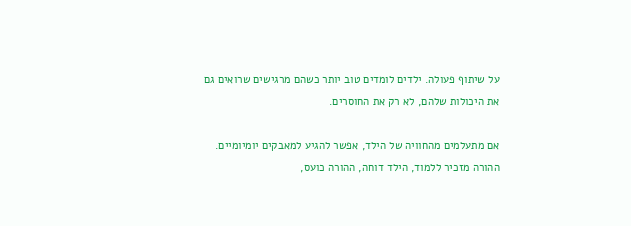על שיתוף פעולה. ילדים לומדים טוב יותר כשהם מרגישים שרואים גם את היכולות שלהם, לא רק את החוסרים.

אם מתעלמים מהחוויה של הילד, אפשר להגיע למאבקים יומיומיים. ההורה מזכיר ללמוד, הילד דוחה, ההורה כועס,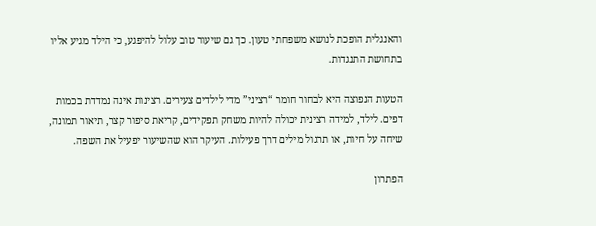והאנגלית הופכת לנושא משפחתי טעון. כך גם שיעור טוב עלול להיפגע, כי הילד מגיע אליו בתחושת התנגדות.

הטעות הנפוצה היא לבחור חומר “רציני” מדי לילדים צעירים. רצינות אינה נמדדת בכמות דפים. לילד, למידה רצינית יכולה להיות משחק תפקידים, קריאת סיפור קצר, תיאור תמונה, שיחה על חיות, או תרגול מילים דרך פעילות. העיקר הוא שהשיעור יפעיל את השפה.

הפתרון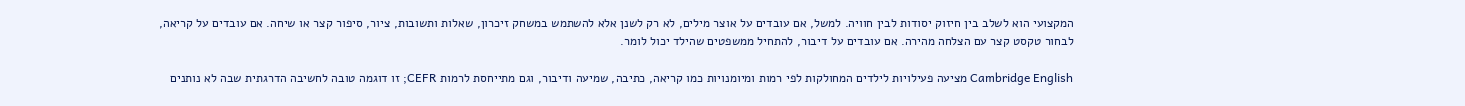המקצועי הוא לשלב בין חיזוק יסודות לבין חוויה. למשל, אם עובדים על אוצר מילים, לא רק לשנן אלא להשתמש במשחק זיכרון, שאלות ותשובות, ציור, סיפור קצר או שיחה. אם עובדים על קריאה, לבחור טקסט קצר עם הצלחה מהירה. אם עובדים על דיבור, להתחיל ממשפטים שהילד יכול לומר.

Cambridge English מציעה פעילויות לילדים המחולקות לפי רמות ומיומנויות כמו קריאה, כתיבה, שמיעה ודיבור, וגם מתייחסת לרמות CEFR; זו דוגמה טובה לחשיבה הדרגתית שבה לא נותנים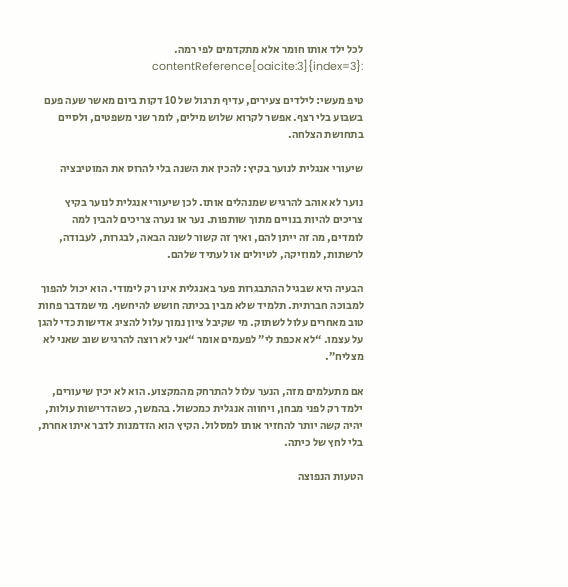לכל ילד אותו חומר אלא מתקדמים לפי רמה. :contentReference[oaicite:3]{index=3}

טיפ מעשי: לילדים צעירים, עדיף תרגול של 10 דקות ביום מאשר שעה פעם בשבוע בלי רצף. אפשר לקרוא שלוש מילים, לומר שני משפטים, ולסיים בתחושת הצלחה.

שיעורי אנגלית לנוער בקיץ: להכין את השנה בלי להרוס את המוטיבציה

נוער לא אוהב להרגיש שמנהלים אותו. לכן שיעורי אנגלית לנוער בקיץ צריכים להיות בנויים מתוך שותפות. נער או נערה צריכים להבין למה לומדים, מה זה ייתן להם, ואיך זה קשור לשנה הבאה, לבגרות, לעבודה, לרשתות, למוזיקה, לטיולים או לעתיד שלהם.

הבעיה היא שבגיל ההתבגרות פער באנגלית אינו רק לימודי. הוא יכול להפוך למבוכה חברתית. תלמיד שלא מבין בכיתה חושש להיחשף. מי שמדבר פחות טוב מאחרים עלול לשתוק. מי שקיבל ציון נמוך עלול להציג אדישות כדי להגן על עצמו. “לא אכפת לי” לפעמים אומר “אני לא רוצה להרגיש שוב שאני לא מצליח”.

אם מתעלמים מזה, הנער עלול להתרחק מהמקצוע. הוא לא יכין שיעורים, ילמד רק לפני מבחן, ויחווה אנגלית כמכשול. בהמשך, כשהדרישות עולות, יהיה קשה יותר להחזיר אותו למסלול. הקיץ הוא הזדמנות לדבר איתו אחרת, בלי לחץ של כיתה.

הטעות הנפוצה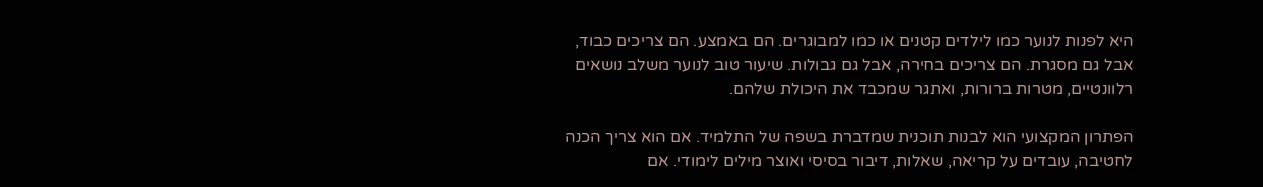היא לפנות לנוער כמו לילדים קטנים או כמו למבוגרים. הם באמצע. הם צריכים כבוד, אבל גם מסגרת. הם צריכים בחירה, אבל גם גבולות. שיעור טוב לנוער משלב נושאים רלוונטיים, מטרות ברורות, ואתגר שמכבד את היכולת שלהם.

הפתרון המקצועי הוא לבנות תוכנית שמדברת בשפה של התלמיד. אם הוא צריך הכנה לחטיבה, עובדים על קריאה, שאלות, דיבור בסיסי ואוצר מילים לימודי. אם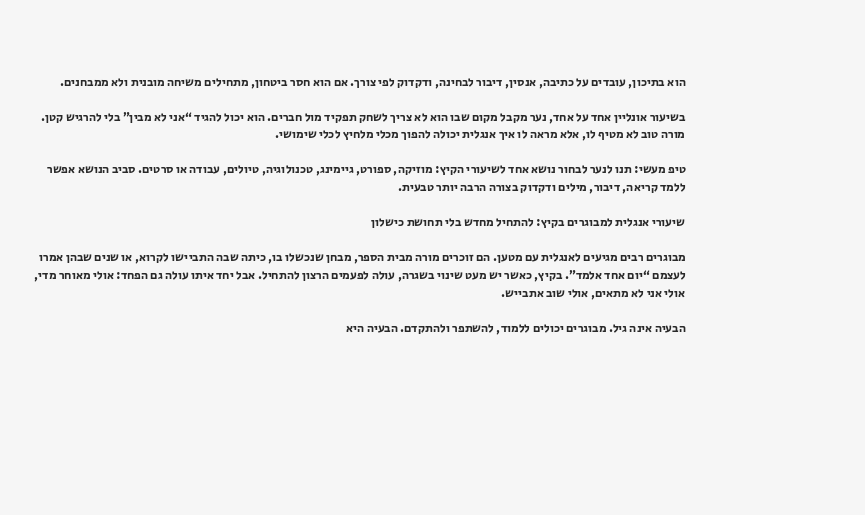הוא בתיכון, עובדים על כתיבה, אנסין, דיבור לבחינה, ודקדוק לפי צורך. אם הוא חסר ביטחון, מתחילים משיחה מובנית ולא ממבחנים.

בשיעור אונליין אחד על אחד, נער מקבל מקום שבו הוא לא צריך לשחק תפקיד מול חברים. הוא יכול להגיד “אני לא מבין” בלי להרגיש קטן. מורה טוב לא מטיף לו, אלא מראה לו איך אנגלית יכולה להפוך מכלי מלחיץ לכלי שימושי.

טיפ מעשי: תנו לנער לבחור נושא אחד לשיעורי הקיץ: מוזיקה, ספורט, גיימינג, טכנולוגיה, טיולים, עבודה או סרטים. סביב הנושא אפשר ללמד קריאה, דיבור, מילים ודקדוק בצורה הרבה יותר טבעית.

שיעורי אנגלית למבוגרים בקיץ: להתחיל מחדש בלי תחושת כישלון

מבוגרים רבים מגיעים לאנגלית עם מטען. הם זוכרים מורה מבית הספר, מבחן שנכשלו בו, כיתה שבה התביישו לקרוא, או שנים שבהן אמרו לעצמם “יום אחד אלמד”. בקיץ, כאשר יש מעט שינוי בשגרה, עולה לפעמים הרצון להתחיל. אבל יחד איתו עולה גם הפחד: אולי מאוחר מדי, אולי אני לא מתאים, אולי שוב אתבייש.

הבעיה אינה גיל. מבוגרים יכולים ללמוד, להשתפר ולהתקדם. הבעיה היא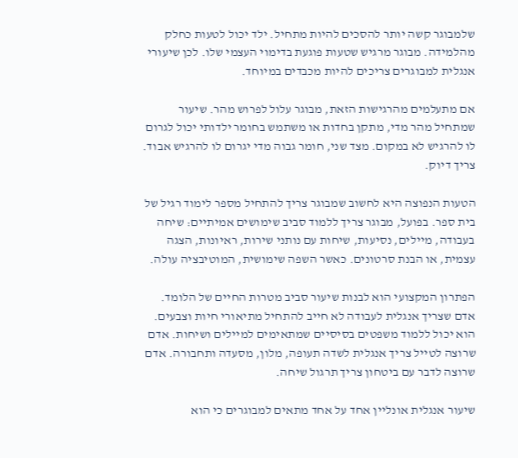שלמבוגר קשה יותר להסכים להיות מתחיל. ילד יכול לטעות כחלק מהלמידה. מבוגר מרגיש שטעות פוגעת בדימוי העצמי שלו. לכן שיעורי אנגלית למבוגרים צריכים להיות מכבדים במיוחד.

אם מתעלמים מהרגישות הזאת, מבוגר עלול לפרוש מהר. שיעור שמתחיל מהר מדי, מתקן בחדות או משתמש בחומר ילדותי יכול לגרום לו להרגיש לא במקום. מצד שני, חומר גבוה מדי יגרום לו להרגיש אבוד. צריך דיוק.

הטעות הנפוצה היא לחשוב שמבוגר צריך להתחיל מספר לימוד רגיל של בית ספר. בפועל, מבוגר צריך ללמוד סביב שימושים אמיתיים: שיחה בעבודה, מיילים, נסיעות, שיחות עם נותני שירות, ראיונות, הצגה עצמית, או הבנת סרטונים. כאשר השפה שימושית, המוטיבציה עולה.

הפתרון המקצועי הוא לבנות שיעור סביב מטרות החיים של הלומד. אדם שצריך אנגלית לעבודה לא חייב להתחיל מתיאורי חיות וצבעים. הוא יכול ללמוד משפטים בסיסיים שמתאימים למיילים ושיחות. אדם שרוצה לטייל צריך אנגלית לשדה תעופה, מלון, מסעדה ותחבורה. אדם שרוצה לדבר עם ביטחון צריך תרגול שיחה.

שיעור אנגלית אונליין אחד על אחד מתאים למבוגרים כי הוא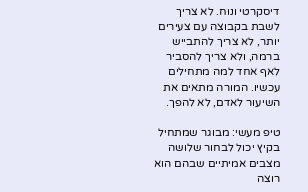דיסקרטי ונוח. לא צריך לשבת בקבוצה עם צעירים יותר, לא צריך להתבייש ברמה, ולא צריך להסביר לאף אחד למה מתחילים עכשיו. המורה מתאים את השיעור לאדם, לא להפך.

טיפ מעשי: מבוגר שמתחיל בקיץ יכול לבחור שלושה מצבים אמיתיים שבהם הוא רוצה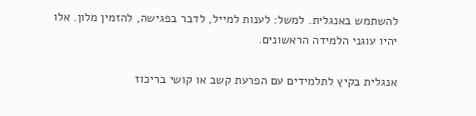להשתמש באנגלית. למשל: לענות למייל, לדבר בפגישה, להזמין מלון. אלו יהיו עוגני הלמידה הראשונים.

אנגלית בקיץ לתלמידים עם הפרעת קשב או קושי בריכוז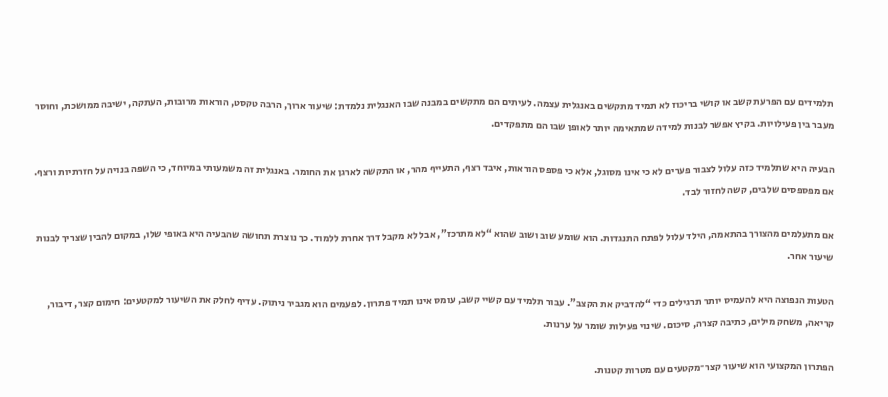תלמידים עם הפרעת קשב או קושי בריכוז לא תמיד מתקשים באנגלית עצמה. לעיתים הם מתקשים במבנה שבו האנגלית נלמדת: שיעור ארוך, הרבה טקסט, הוראות מרובות, העתקה, ישיבה ממושכת, וחוסר מעבר בין פעילויות. בקיץ אפשר לבנות למידה שמתאימה יותר לאופן שבו הם מתפקדים.

הבעיה היא שתלמיד כזה עלול לצבור פערים לא כי אינו מסוגל, אלא כי פספס הוראות, איבד רצף, התעייף מהר, או התקשה לארגן את החומר. באנגלית זה משמעותי במיוחד, כי השפה בנויה על חזרתיות ורצף. אם מפספסים שלבים, קשה לחזור לבד.

אם מתעלמים מהצורך בהתאמה, הילד עלול לפתח התנגדות. הוא שומע שוב ושוב שהוא “לא מתרכז”, אבל לא מקבל דרך אחרת ללמוד. כך נוצרת תחושה שהבעיה היא באופי שלו, במקום להבין שצריך לבנות שיעור אחר.

הטעות הנפוצה היא להעמיס יותר תרגילים כדי “להדביק את הקצב”. עבור תלמיד עם קשיי קשב, עומס אינו תמיד פתרון. לפעמים הוא מגביר ניתוק. עדיף לחלק את השיעור למקטעים: חימום קצר, דיבור, קריאה, משחק מילים, כתיבה קצרה, סיכום. שינוי פעילות שומר על ערנות.

הפתרון המקצועי הוא שיעור קצר־מקטעים עם מטרות קטנות.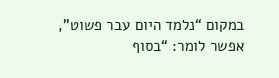במקום “נלמד היום עבר פשוט”, אפשר לומר: “בסוף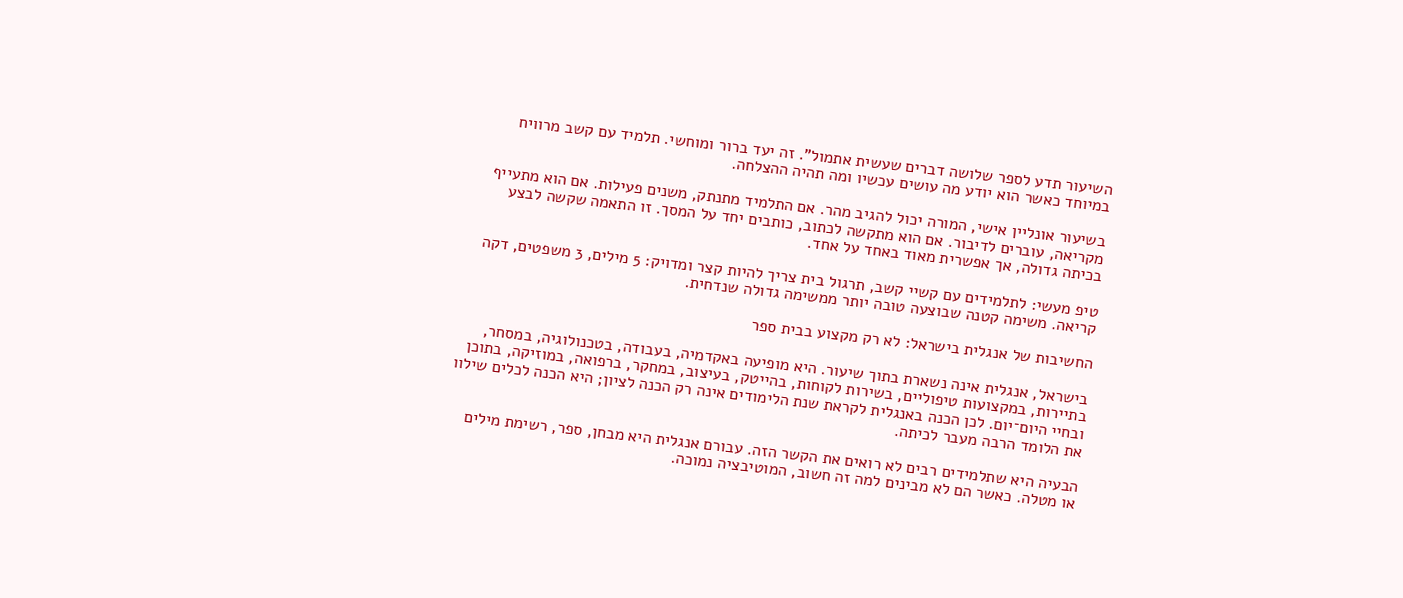השיעור תדע לספר שלושה דברים שעשית אתמול”. זה יעד ברור ומוחשי. תלמיד עם קשב מרוויח במיוחד כאשר הוא יודע מה עושים עכשיו ומה תהיה ההצלחה.

בשיעור אונליין אישי, המורה יכול להגיב מהר. אם התלמיד מתנתק, משנים פעילות. אם הוא מתעייף מקריאה, עוברים לדיבור. אם הוא מתקשה לכתוב, כותבים יחד על המסך. זו התאמה שקשה לבצע בכיתה גדולה, אך אפשרית מאוד באחד על אחד.

טיפ מעשי: לתלמידים עם קשיי קשב, תרגול בית צריך להיות קצר ומדויק: 5 מילים, 3 משפטים, דקה קריאה. משימה קטנה שבוצעה טובה יותר ממשימה גדולה שנדחית.

החשיבות של אנגלית בישראל: לא רק מקצוע בבית ספר

בישראל, אנגלית אינה נשארת בתוך שיעור. היא מופיעה באקדמיה, בעבודה, בטכנולוגיה, במסחר, בתיירות, במקצועות טיפוליים, בשירות לקוחות, בהייטק, בעיצוב, במחקר, ברפואה, במוזיקה, בתוכן ובחיי היום־יום. לכן הכנה באנגלית לקראת שנת הלימודים אינה רק הכנה לציון; היא הכנה לכלים שילוו את הלומד הרבה מעבר לכיתה.

הבעיה היא שתלמידים רבים לא רואים את הקשר הזה. עבורם אנגלית היא מבחן, ספר, רשימת מילים או מטלה. כאשר הם לא מבינים למה זה חשוב, המוטיבציה נמוכה.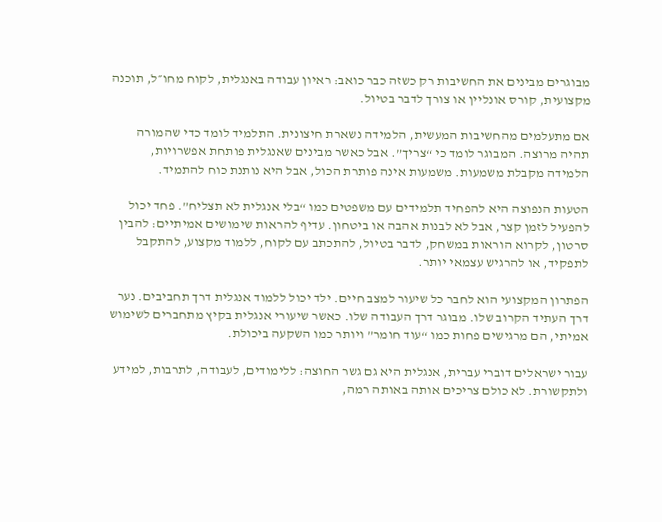מבוגרים מבינים את החשיבות רק כשזה כבר כואב: ראיון עבודה באנגלית, לקוח מחו״ל, תוכנה מקצועית, קורס אונליין או צורך לדבר בטיול.

אם מתעלמים מהחשיבות המעשית, הלמידה נשארת חיצונית. התלמיד לומד כדי שהמורה תהיה מרוצה. המבוגר לומד כי “צריך”. אבל כאשר מבינים שאנגלית פותחת אפשרויות, הלמידה מקבלת משמעות. משמעות אינה פותרת הכול, אבל היא נותנת כוח להתמיד.

הטעות הנפוצה היא להפחיד תלמידים עם משפטים כמו “בלי אנגלית לא תצליח”. פחד יכול להפעיל לזמן קצר, אבל לא לבנות אהבה או ביטחון. עדיף להראות שימושים אמיתיים: להבין סרטון, לקרוא הוראות במשחק, לדבר בטיול, להתכתב עם לקוח, ללמוד מקצוע, להתקבל לתפקיד, או להרגיש עצמאי יותר.

הפתרון המקצועי הוא לחבר כל שיעור למצב חיים. ילד יכול ללמוד אנגלית דרך תחביבים. נער דרך העתיד הקרוב שלו. מבוגר דרך העבודה שלו. כאשר שיעורי אנגלית בקיץ מתחברים לשימוש אמיתי, הם מרגישים פחות כמו “עוד חומר” ויותר כמו השקעה ביכולת.

עבור ישראלים דוברי עברית, אנגלית היא גם גשר החוצה: ללימודים, לעבודה, לתרבות, למידע ולתקשורת. לא כולם צריכים אותה באותה רמה,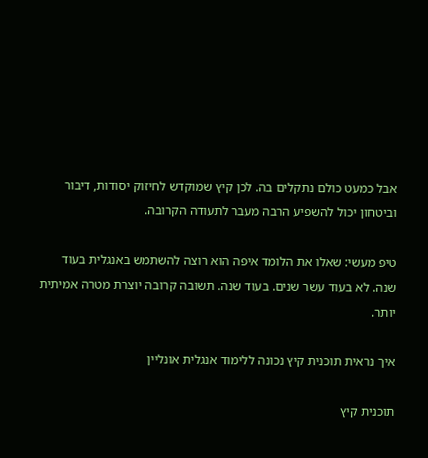אבל כמעט כולם נתקלים בה. לכן קיץ שמוקדש לחיזוק יסודות, דיבור וביטחון יכול להשפיע הרבה מעבר לתעודה הקרובה.

טיפ מעשי: שאלו את הלומד איפה הוא רוצה להשתמש באנגלית בעוד שנה. לא בעוד עשר שנים. בעוד שנה. תשובה קרובה יוצרת מטרה אמיתית יותר.

איך נראית תוכנית קיץ נכונה ללימוד אנגלית אונליין

תוכנית קיץ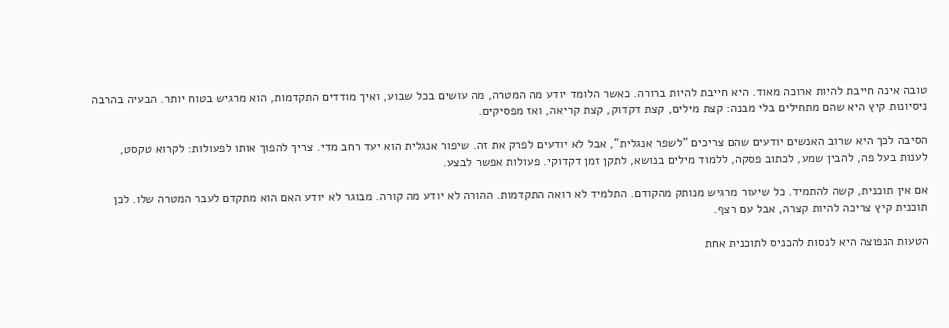טובה אינה חייבת להיות ארוכה מאוד. היא חייבת להיות ברורה. כאשר הלומד יודע מה המטרה, מה עושים בכל שבוע, ואיך מודדים התקדמות, הוא מרגיש בטוח יותר. הבעיה בהרבה ניסיונות קיץ היא שהם מתחילים בלי מבנה: קצת מילים, קצת דקדוק, קצת קריאה, ואז מפסיקים.

הסיבה לכך היא שרוב האנשים יודעים שהם צריכים “לשפר אנגלית”, אבל לא יודעים לפרק את זה. שיפור אנגלית הוא יעד רחב מדי. צריך להפוך אותו לפעולות: לקרוא טקסט, לענות בעל פה, להבין שמע, לכתוב פסקה, ללמוד מילים בנושא, לתקן זמן דקדוקי. פעולות אפשר לבצע.

אם אין תוכנית, קשה להתמיד. כל שיעור מרגיש מנותק מהקודם. התלמיד לא רואה התקדמות. ההורה לא יודע מה קורה. מבוגר לא יודע האם הוא מתקדם לעבר המטרה שלו. לכן תוכנית קיץ צריכה להיות קצרה, אבל עם רצף.

הטעות הנפוצה היא לנסות להכניס לתוכנית אחת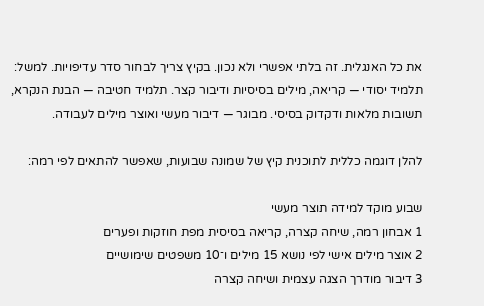את כל האנגלית. זה בלתי אפשרי ולא נכון. בקיץ צריך לבחור סדר עדיפויות. למשל: תלמיד יסודי — קריאה, מילים בסיסיות ודיבור קצר. תלמיד חטיבה — הבנת הנקרא, תשובות מלאות ודקדוק בסיסי. מבוגר — דיבור מעשי ואוצר מילים לעבודה.

להלן דוגמה כללית לתוכנית קיץ של שמונה שבועות, שאפשר להתאים לפי רמה:

שבוע מוקד למידה תוצר מעשי
1 אבחון רמה, שיחה קצרה, קריאה בסיסית מפת חוזקות ופערים
2 אוצר מילים אישי לפי נושא 15 מילים ו־10 משפטים שימושיים
3 דיבור מודרך הצגה עצמית ושיחה קצרה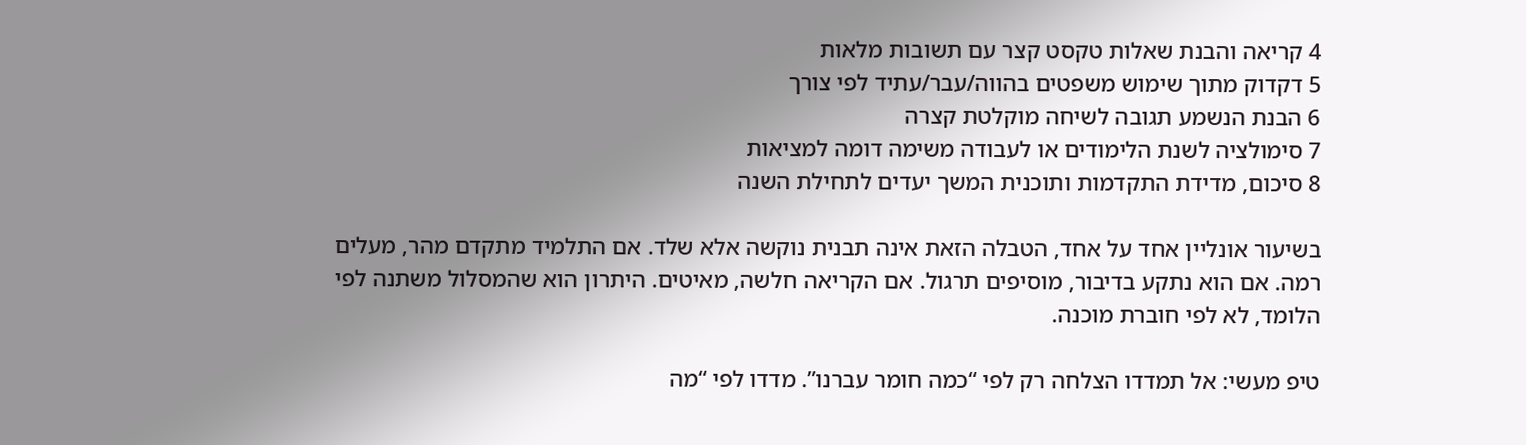4 קריאה והבנת שאלות טקסט קצר עם תשובות מלאות
5 דקדוק מתוך שימוש משפטים בהווה/עבר/עתיד לפי צורך
6 הבנת הנשמע תגובה לשיחה מוקלטת קצרה
7 סימולציה לשנת הלימודים או לעבודה משימה דומה למציאות
8 סיכום, מדידת התקדמות ותוכנית המשך יעדים לתחילת השנה

בשיעור אונליין אחד על אחד, הטבלה הזאת אינה תבנית נוקשה אלא שלד. אם התלמיד מתקדם מהר, מעלים רמה. אם הוא נתקע בדיבור, מוסיפים תרגול. אם הקריאה חלשה, מאיטים. היתרון הוא שהמסלול משתנה לפי הלומד, לא לפי חוברת מוכנה.

טיפ מעשי: אל תמדדו הצלחה רק לפי “כמה חומר עברנו”. מדדו לפי “מה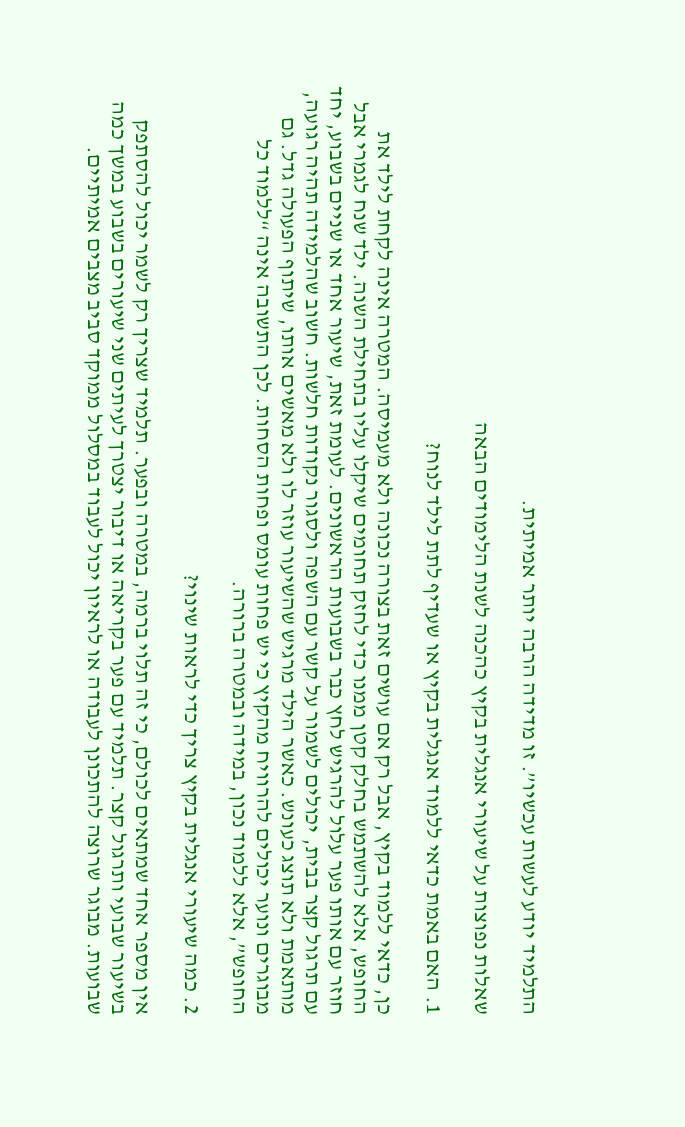התלמיד יודע לעשות עכשיו”. זו מדידה הרבה יותר אמיתית.

שאלות נפוצות על שיעורי אנגלית בקיץ כהכנה לשנת הלימודים הבאה

1. האם באמת כדאי ללמוד אנגלית בקיץ או שעדיף לתת לילד לנוח?

כן, כדאי ללמוד בקיץ, אבל רק אם עושים זאת בצורה נכונה ולא מעמיסה. המטרה אינה לקחת לילד את החופש, אלא להשתמש בחלק קטן ממנו כדי לחזק תחומים שיקלו עליו בתחילת השנה. ילד שנח לגמרי אבל חוזר עם אותו פער עלול להרגיש לחץ כבר בשבועות הראשונים. לעומת זאת, שיעור אחד או שניים בשבוע, יחד עם תרגול קצר בבית, יכולים לשמור על קשר עם השפה ולסגור נקודות חלשות. חשוב שהלמידה תהיה רגועה, מותאמת ולא תוצג כעונש. כאשר הילד מרגיש שהשיעור עוזר לו ולא מאשים אותו, שיתוף הפעולה גדל. גם מבוגרים ונוער יכולים להרוויח מהקיץ כי יש פחות עומס ופחות הסחות. לכן התשובה אינה “ללמוד כל החופש”, אלא ללמוד נכון, במידה ובמטרה ברורה.

2. כמה שיעורי אנגלית בקיץ צריך כדי לראות שינוי?

אין מספר אחד שמתאים לכולם, כי זה תלוי ברמה, במטרה ובפער. תלמיד שצריך רק לשמר יכול להסתפק בשיעור שבועי ותרגול קצר. תלמיד עם פער בקריאה או דיבור יצטרך לעיתים שני שיעורים בשבוע במשך כמה שבועות. מבוגר שרוצה להתכונן לעבודה או לראיון יכול לעבוד במסלול ממוקד סביב מצבים אמיתיים.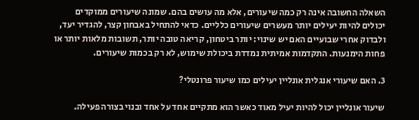השאלה החשובה אינה רק כמה שיעורים, אלא מה עושים בהם. שמונה שיעורים ממוקדים יכולים להיות יעילים יותר מעשרים שיעורים כלליים. כדאי להתחיל באבחון קצר, להגדיר יעד, ולבדוק אחרי שבועיים האם יש שינוי: יותר ביטחון, קריאה טובה יותר, תשובות מלאות יותר או פחות הימנעות. התקדמות אמיתית נמדדת ביכולת שימוש, לא רק בכמות שיעורים.

3. האם שיעורי אנגלית אונליין יעילים כמו שיעור פרונטלי?

שיעור אונליין יכול להיות יעיל מאוד כאשר הוא מתקיים אחד על אחד ובנוי בצורה פעילה.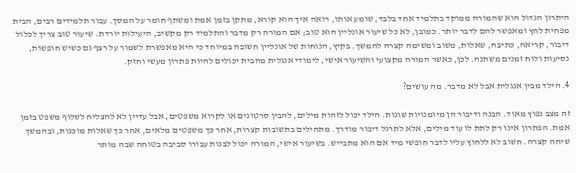היתרון הגדול הוא שהמורה ממוקד בתלמיד אחד בלבד, שומע אותו, רואה איך הוא קורא, מתקן בזמן אמת ומשתף חומר על המסך. עבור תלמידים רבים, הבית מפחית לחץ ומאפשר להם לדבר יותר. כמובן, לא כל שיעור אונליין הוא טוב; אם המורה רק מדבר והתלמיד רק מקשיב, היעילות יורדת. שיעור טוב צריך לכלול דיבור, קריאה, כתיבה, שאלות, משוב ומשימה קצרה להמשך. בקיץ, הנוחות של אונליין חשובה במיוחד כי היא מאפשרת לשמור על רצף גם כשיש חופשות, נסיעות ולוח זמנים משתנה. לכן, כאשר המורה מקצועי והשיעור אישי, לימודי אנגלית מהבית יכולים להיות פתרון מעשי וחזק.

4. הילד מבין אנגלית אבל לא מדבר. מה עושים?

זה מצב נפוץ מאוד. הבנה ודיבור הן מיומנויות שונות. הילד יכול לזהות מילים, להבין סרטונים או לקרוא משפטים, אבל עדיין לא להצליח לשלוף משפט בזמן אמת. הפתרון אינו רק לתת לו עוד מילים, אלא לתרגל דיבור מודרך. מתחילים בתשובות קצרות, אחר כך משפטים מלאים, אחר כך שאלות מוכנות, ובהמשך שיחה קצרה. חשוב לא ללחוץ עליו לדבר חופשי מיד אם הוא מתבייש. בשיעור אישי, המורה יכול לבנות עבורו סביבה בטוחה שבה מותר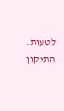לטעות. התיקון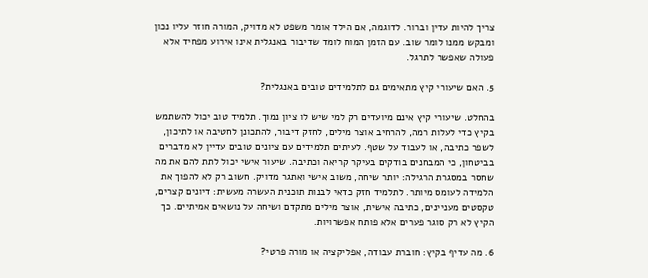צריך להיות עדין וברור. לדוגמה, אם הילד אומר משפט לא מדויק, המורה חוזר עליו נכון ומבקש ממנו לומר שוב. עם הזמן המוח לומד שדיבור באנגלית אינו אירוע מפחיד אלא פעולה שאפשר לתרגל.

5. האם שיעורי קיץ מתאימים גם לתלמידים טובים באנגלית?

בהחלט. שיעורי קיץ אינם מיועדים רק למי שיש לו ציון נמוך. תלמיד טוב יכול להשתמש בקיץ כדי לעלות רמה, להרחיב אוצר מילים, לחזק דיבור, להתכונן לחטיבה או לתיכון, לשפר כתיבה, או לעבוד על שטף. לעיתים תלמידים עם ציונים טובים עדיין לא מדברים בביטחון, כי המבחנים בודקים בעיקר קריאה וכתיבה. שיעור אישי יכול לתת להם את מה שחסר במסגרת הרגילה: יותר שיחה, משוב אישי ואתגר מדויק. חשוב רק לא להפוך את הלמידה לעומס מיותר. לתלמיד חזק כדאי לבנות תוכנית העשרה מעשית: דיונים קצרים, טקסטים מעניינים, כתיבה אישית, אוצר מילים מתקדם ושיחה על נושאים אמיתיים. כך הקיץ לא רק סוגר פערים אלא פותח אפשרויות.

6. מה עדיף בקיץ: חוברת עבודה, אפליקציה או מורה פרטי?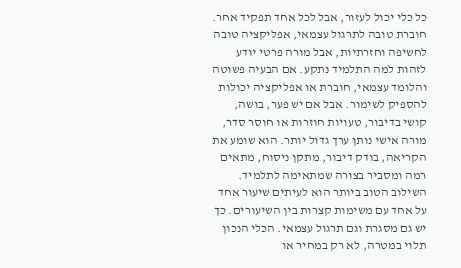כל כלי יכול לעזור, אבל לכל אחד תפקיד אחר. חוברת טובה לתרגול עצמאי, אפליקציה טובה לחשיפה וחזרתיות, אבל מורה פרטי יודע לזהות למה התלמיד נתקע. אם הבעיה פשוטה והלומד עצמאי, חוברת או אפליקציה יכולות להספיק לשימור. אבל אם יש פער, בושה, קושי בדיבור, טעויות חוזרות או חוסר סדר, מורה אישי נותן ערך גדול יותר. הוא שומע את הקריאה, בודק דיבור, מתקן ניסוח, מתאים רמה ומסביר בצורה שמתאימה לתלמיד. השילוב הטוב ביותר הוא לעיתים שיעור אחד על אחד עם משימות קצרות בין השיעורים. כך יש גם מסגרת וגם תרגול עצמאי. הכלי הנכון תלוי במטרה, לא רק במחיר או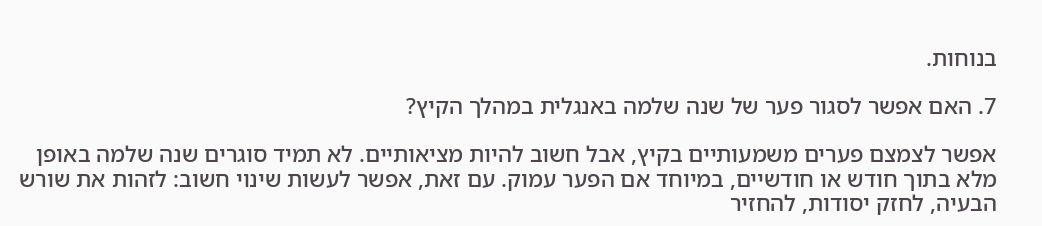בנוחות.

7. האם אפשר לסגור פער של שנה שלמה באנגלית במהלך הקיץ?

אפשר לצמצם פערים משמעותיים בקיץ, אבל חשוב להיות מציאותיים. לא תמיד סוגרים שנה שלמה באופן מלא בתוך חודש או חודשיים, במיוחד אם הפער עמוק. עם זאת, אפשר לעשות שינוי חשוב: לזהות את שורש הבעיה, לחזק יסודות, להחזיר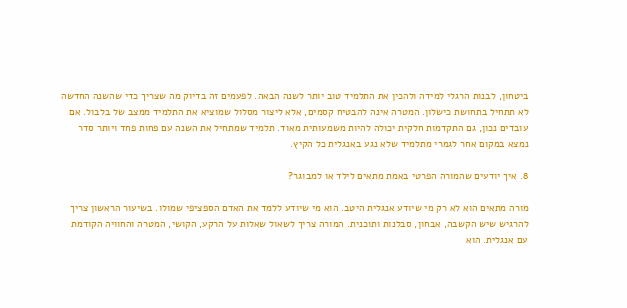ביטחון, לבנות הרגלי למידה ולהכין את התלמיד טוב יותר לשנה הבאה. לפעמים זה בדיוק מה שצריך כדי שהשנה החדשה לא תתחיל בתחושת כישלון. המטרה אינה להבטיח קסמים, אלא ליצור מסלול שמוציא את התלמיד ממצב של בלבול. אם עובדים נכון, גם התקדמות חלקית יכולה להיות משמעותית מאוד. תלמיד שמתחיל את השנה עם פחות פחד ויותר סדר נמצא במקום אחר לגמרי מתלמיד שלא נגע באנגלית כל הקיץ.

8. איך יודעים שהמורה הפרטי באמת מתאים לילד או למבוגר?

מורה מתאים הוא לא רק מי שיודע אנגלית היטב. הוא מי שיודע ללמד את האדם הספציפי שמולו. בשיעור הראשון צריך להרגיש שיש הקשבה, אבחון, סבלנות ותוכנית. המורה צריך לשאול שאלות על הרקע, הקושי, המטרה והחוויה הקודמת עם אנגלית. הוא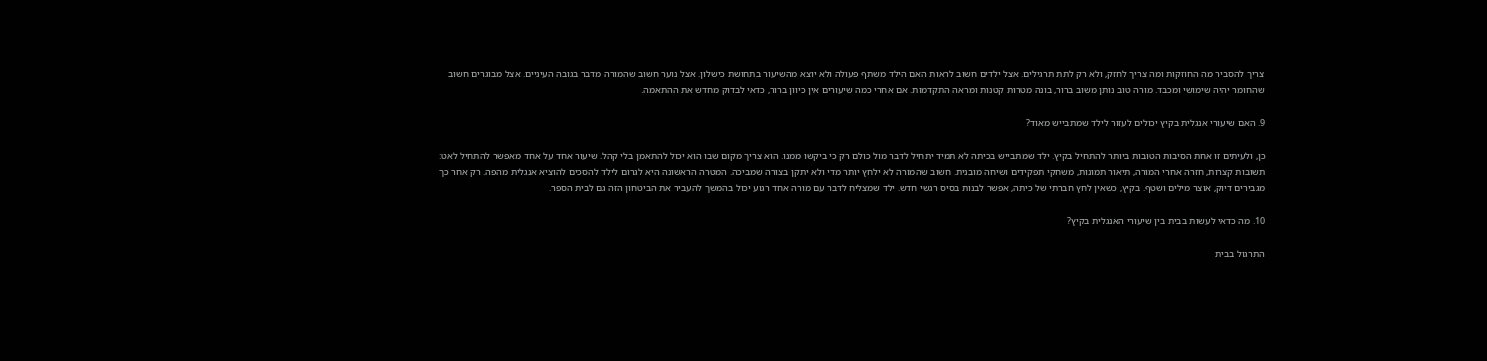צריך להסביר מה החוזקות ומה צריך לחזק, ולא רק לתת תרגילים. אצל ילדים חשוב לראות האם הילד משתף פעולה ולא יוצא מהשיעור בתחושת כישלון. אצל נוער חשוב שהמורה מדבר בגובה העיניים. אצל מבוגרים חשוב שהחומר יהיה שימושי ומכבד. מורה טוב נותן משוב ברור, בונה מטרות קטנות ומראה התקדמות. אם אחרי כמה שיעורים אין כיוון ברור, כדאי לבדוק מחדש את ההתאמה.

9. האם שיעורי אנגלית בקיץ יכולים לעזור לילד שמתבייש מאוד?

כן, ולעיתים זו אחת הסיבות הטובות ביותר להתחיל בקיץ. ילד שמתבייש בכיתה לא תמיד יתחיל לדבר מול כולם רק כי ביקשו ממנו. הוא צריך מקום שבו הוא יכול להתאמן בלי קהל. שיעור אחד על אחד מאפשר להתחיל לאט: תשובות קצרות, חזרה אחרי המורה, תיאור תמונות, משחקי תפקידים ושיחה מובנית. חשוב שהמורה לא ילחץ יותר מדי ולא יתקן בצורה שמביכה. המטרה הראשונה היא לגרום לילד להסכים להוציא אנגלית מהפה. רק אחר כך מגבירים דיוק, אוצר מילים ושטף. בקיץ, כשאין לחץ חברתי של כיתה, אפשר לבנות בסיס רגשי חדש. ילד שמצליח לדבר עם מורה אחד רגוע יכול בהמשך להעביר את הביטחון הזה גם לבית הספר.

10. מה כדאי לעשות בבית בין שיעורי האנגלית בקיץ?

התרגול בבית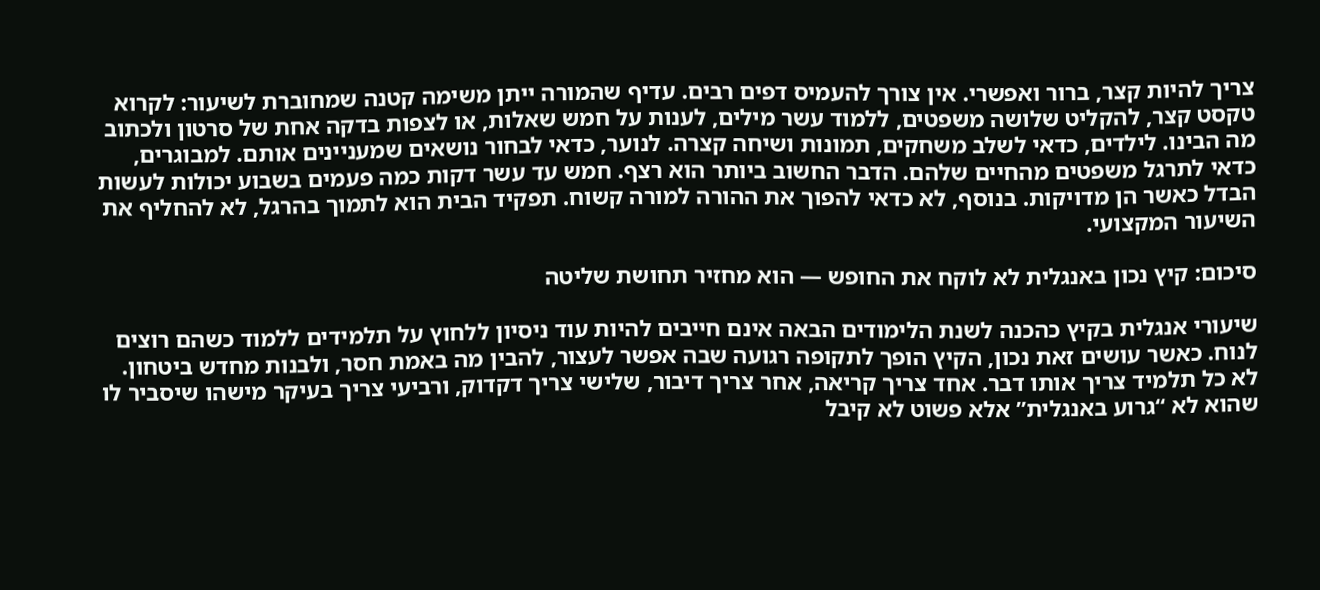צריך להיות קצר, ברור ואפשרי. אין צורך להעמיס דפים רבים. עדיף שהמורה ייתן משימה קטנה שמחוברת לשיעור: לקרוא טקסט קצר, להקליט שלושה משפטים, ללמוד עשר מילים, לענות על חמש שאלות, או לצפות בדקה אחת של סרטון ולכתוב מה הבינו. לילדים, כדאי לשלב משחקים, תמונות ושיחה קצרה. לנוער, כדאי לבחור נושאים שמעניינים אותם. למבוגרים, כדאי לתרגל משפטים מהחיים שלהם. הדבר החשוב ביותר הוא רצף. חמש עד עשר דקות כמה פעמים בשבוע יכולות לעשות הבדל כאשר הן מדויקות. בנוסף, לא כדאי להפוך את ההורה למורה קשוח. תפקיד הבית הוא לתמוך בהרגל, לא להחליף את השיעור המקצועי.

סיכום: קיץ נכון באנגלית לא לוקח את החופש — הוא מחזיר תחושת שליטה

שיעורי אנגלית בקיץ כהכנה לשנת הלימודים הבאה אינם חייבים להיות עוד ניסיון ללחוץ על תלמידים ללמוד כשהם רוצים לנוח. כאשר עושים זאת נכון, הקיץ הופך לתקופה רגועה שבה אפשר לעצור, להבין מה באמת חסר, ולבנות מחדש ביטחון. לא כל תלמיד צריך אותו דבר. אחד צריך קריאה, אחר צריך דיבור, שלישי צריך דקדוק, ורביעי צריך בעיקר מישהו שיסביר לו שהוא לא “גרוע באנגלית” אלא פשוט לא קיבל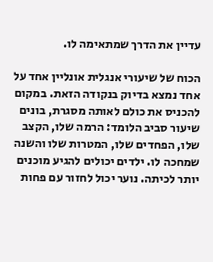עדיין את הדרך שמתאימה לו.

הכוח של שיעורי אנגלית אונליין אחד על אחד נמצא בדיוק בנקודה הזאת. במקום להכניס את כולם לאותה מסגרת, בונים שיעור סביב הלומד: הרמה שלו, הקצב שלו, הפחדים שלו, המטרות שלו והשנה שמחכה לו. ילדים יכולים להגיע מוכנים יותר לכיתה. נוער יכול לחזור עם פחות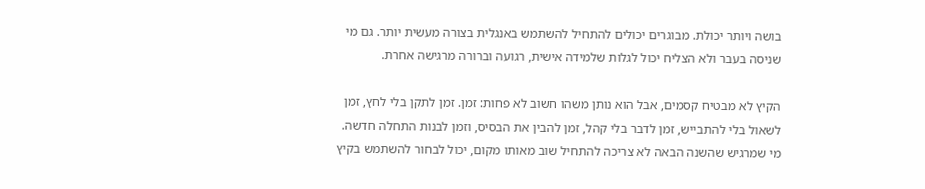בושה ויותר יכולת. מבוגרים יכולים להתחיל להשתמש באנגלית בצורה מעשית יותר. גם מי שניסה בעבר ולא הצליח יכול לגלות שלמידה אישית, רגועה וברורה מרגישה אחרת.

הקיץ לא מבטיח קסמים, אבל הוא נותן משהו חשוב לא פחות: זמן. זמן לתקן בלי לחץ, זמן לשאול בלי להתבייש, זמן לדבר בלי קהל, זמן להבין את הבסיס, וזמן לבנות התחלה חדשה. מי שמרגיש שהשנה הבאה לא צריכה להתחיל שוב מאותו מקום, יכול לבחור להשתמש בקיץ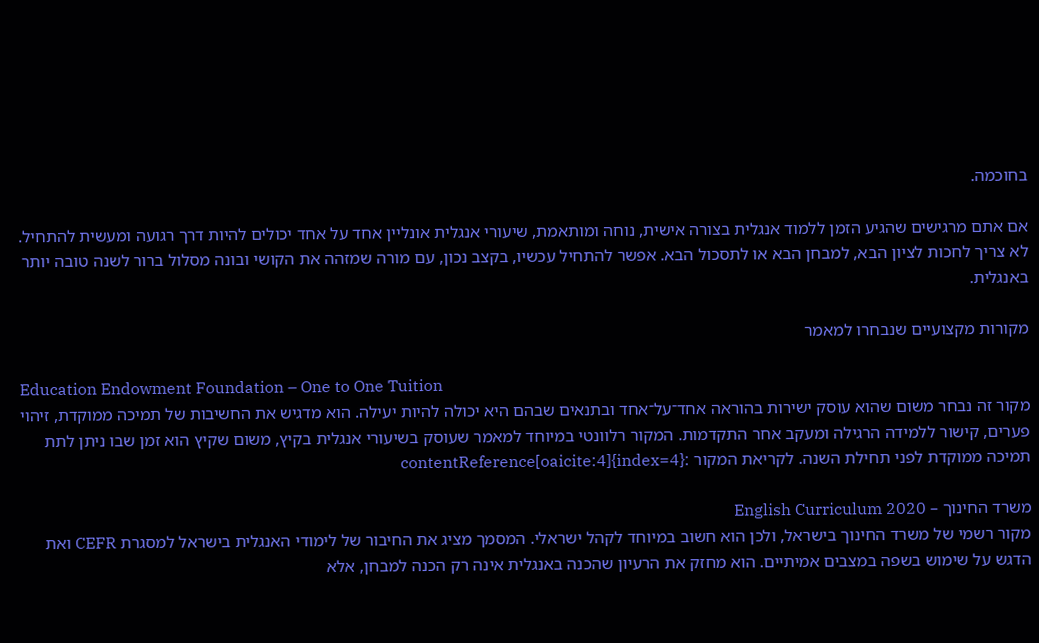בחוכמה.

אם אתם מרגישים שהגיע הזמן ללמוד אנגלית בצורה אישית, נוחה ומותאמת, שיעורי אנגלית אונליין אחד על אחד יכולים להיות דרך רגועה ומעשית להתחיל. לא צריך לחכות לציון הבא, למבחן הבא או לתסכול הבא. אפשר להתחיל עכשיו, בקצב נכון, עם מורה שמזהה את הקושי ובונה מסלול ברור לשנה טובה יותר באנגלית.

מקורות מקצועיים שנבחרו למאמר

Education Endowment Foundation – One to One Tuition
מקור זה נבחר משום שהוא עוסק ישירות בהוראה אחד־על־אחד ובתנאים שבהם היא יכולה להיות יעילה. הוא מדגיש את החשיבות של תמיכה ממוקדת, זיהוי פערים, קישור ללמידה הרגילה ומעקב אחר התקדמות. המקור רלוונטי במיוחד למאמר שעוסק בשיעורי אנגלית בקיץ, משום שקיץ הוא זמן שבו ניתן לתת תמיכה ממוקדת לפני תחילת השנה. לקריאת המקור :contentReference[oaicite:4]{index=4}

משרד החינוך – English Curriculum 2020
מקור רשמי של משרד החינוך בישראל, ולכן הוא חשוב במיוחד לקהל ישראלי. המסמך מציג את החיבור של לימודי האנגלית בישראל למסגרת CEFR ואת הדגש על שימוש בשפה במצבים אמיתיים. הוא מחזק את הרעיון שהכנה באנגלית אינה רק הכנה למבחן, אלא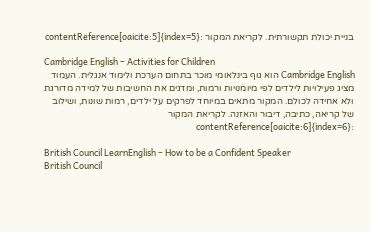בניית יכולת תקשורתית. לקריאת המקור :contentReference[oaicite:5]{index=5}

Cambridge English – Activities for Children
Cambridge English הוא גוף בינלאומי מוכר בתחום הערכת ולימוד אנגלית. העמוד מציג פעילויות לילדים לפי מיומנויות ורמות, ומדגים את החשיבות של למידה מדורגת ולא אחידה לכולם. המקור מתאים במיוחד לפרקים על ילדים, רמות שונות, ושילוב של קריאה, כתיבה, דיבור והאזנה. לקריאת המקור :contentReference[oaicite:6]{index=6}

British Council LearnEnglish – How to be a Confident Speaker
British Council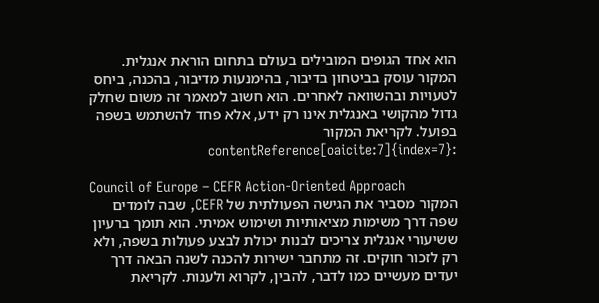הוא אחד הגופים המובילים בעולם בתחום הוראת אנגלית. המקור עוסק בביטחון בדיבור, בהימנעות מדיבור, בהכנה, ביחס לטעויות ובהשוואה לאחרים. הוא חשוב למאמר זה משום שחלק גדול מהקושי באנגלית אינו רק ידע, אלא פחד להשתמש בשפה בפועל. לקריאת המקור :contentReference[oaicite:7]{index=7}

Council of Europe – CEFR Action-Oriented Approach
המקור מסביר את הגישה הפעולתית של CEFR, שבה לומדים שפה דרך משימות מציאותיות ושימוש אמיתי. הוא תומך ברעיון ששיעורי אנגלית צריכים לבנות יכולת לבצע פעולות בשפה, ולא רק לזכור חוקים. זה מתחבר ישירות להכנה לשנה הבאה דרך יעדים מעשיים כמו לדבר, להבין, לקרוא ולענות. לקריאת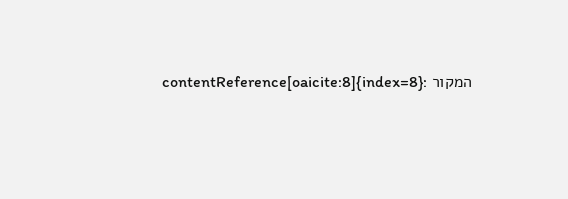המקור :contentReference[oaicite:8]{index=8}